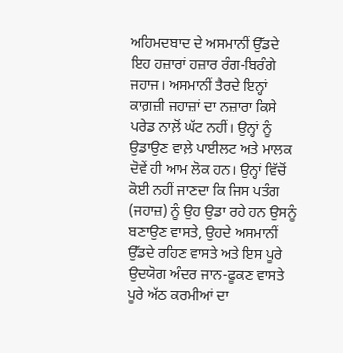ਅਹਿਮਦਬਾਦ ਦੇ ਅਸਮਾਨੀਂ ਉੱਡਦੇ ਇਹ ਹਜ਼ਾਰਾਂ ਹਜ਼ਾਰ ਰੰਗ-ਬਿਰੰਗੇ ਜਹਾਜ। ਅਸਮਾਨੀਂ ਤੈਰਦੇ ਇਨ੍ਹਾਂ ਕਾਗ਼ਜ਼ੀ ਜਹਾਜ਼ਾਂ ਦਾ ਨਜ਼ਾਰਾ ਕਿਸੇ ਪਰੇਡ ਨਾਲ਼ੋਂ ਘੱਟ ਨਹੀਂ। ਉਨ੍ਹਾਂ ਨੂੰ ਉਡਾਉਣ ਵਾਲ਼ੇ ਪਾਈਲਟ ਅਤੇ ਮਾਲਕ ਦੋਵੇਂ ਹੀ ਆਮ ਲੋਕ ਹਨ। ਉਨ੍ਹਾਂ ਵਿੱਚੋਂ ਕੋਈ ਨਹੀਂ ਜਾਣਦਾ ਕਿ ਜਿਸ ਪਤੰਗ (ਜਹਾਜ਼) ਨੂੰ ਉਹ ਉਡਾ ਰਹੇ ਹਨ ਉਸਨੂੰ ਬਣਾਉਣ ਵਾਸਤੇ, ਉਹਦੇ ਅਸਮਾਨੀਂ ਉੱਡਦੇ ਰਹਿਣ ਵਾਸਤੇ ਅਤੇ ਇਸ ਪੂਰੇ ਉਦਯੋਗ ਅੰਦਰ ਜਾਨ-ਫੂਕਣ ਵਾਸਤੇ ਪੂਰੇ ਅੱਠ ਕਰਮੀਆਂ ਦਾ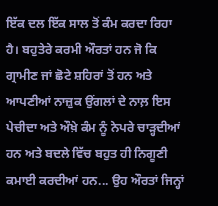ਇੱਕ ਦਲ ਇੱਕ ਸਾਲ ਤੋਂ ਕੰਮ ਕਰਦਾ ਰਿਹਾ ਹੈ। ਬਹੁਤੇਰੇ ਕਰਮੀ ਔਰਤਾਂ ਹਨ ਜੋ ਕਿ ਗ੍ਰਾਮੀਣ ਜਾਂ ਛੋਟੇ ਸ਼ਹਿਰਾਂ ਤੋਂ ਹਨ ਅਤੇ ਆਪਣੀਆਂ ਨਾਜ਼ੁਕ ਉਂਗਲਾਂ ਦੇ ਨਾਲ਼ ਇਸ ਪੇਚੀਦਾ ਅਤੇ ਔਖ਼ੇ ਕੰਮ ਨੂੰ ਨੇਪਰੇ ਚਾੜ੍ਹਦੀਆਂ ਹਨ ਅਤੇ ਬਦਲੇ ਵਿੱਚ ਬਹੁਤ ਹੀ ਨਿਗੂਣੀ ਕਮਾਈ ਕਰਦੀਆਂ ਹਨ... ਉਹ ਔਰਤਾਂ ਜਿਨ੍ਹਾਂ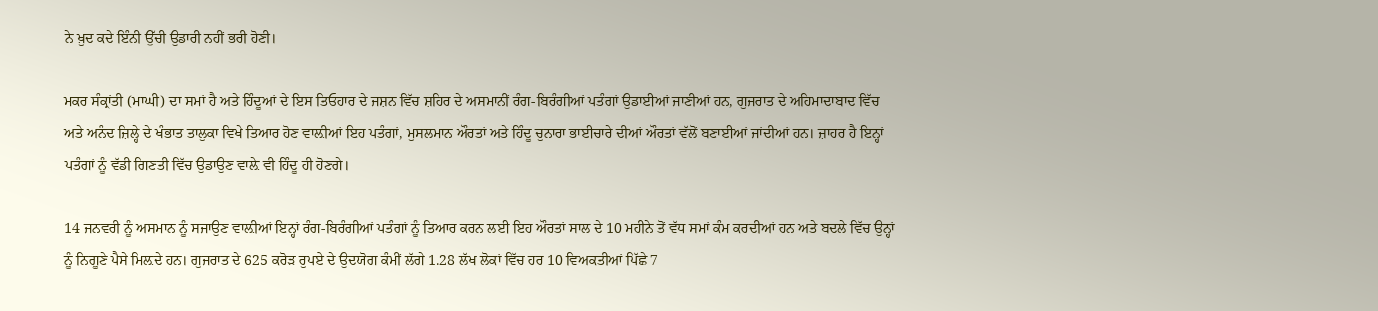ਨੇ ਖ਼ੁਦ ਕਦੇ ਇੰਨੀ ਉੱਚੀ ਉਡਾਰੀ ਨਹੀਂ ਭਰੀ ਹੋਣੀ।

ਮਕਰ ਸੰਕ੍ਰਾਂਤੀ (ਮਾਘੀ) ਦਾ ਸਮਾਂ ਹੈ ਅਤੇ ਹਿੰਦੂਆਂ ਦੇ ਇਸ ਤਿਓਹਾਰ ਦੇ ਜਸ਼ਨ ਵਿੱਚ ਸ਼ਹਿਰ ਦੇ ਅਸਮਾਨੀਂ ਰੰਗ-ਬਿਰੰਗੀਆਂ ਪਤੰਗਾਂ ਉਡਾਈਆਂ ਜਾਣੀਆਂ ਹਨ, ਗੁਜਰਾਤ ਦੇ ਅਹਿਮਾਦਾਬਾਦ ਵਿੱਚ ਅਤੇ ਅਨੰਦ ਜ਼ਿਲ੍ਹੇ ਦੇ ਖੰਭਾਤ ਤਾਲੁਕਾ ਵਿਖੇ ਤਿਆਰ ਹੋਣ ਵਾਲ਼ੀਆਂ ਇਹ ਪਤੰਗਾਂ, ਮੁਸਲਮਾਨ ਔਰਤਾਂ ਅਤੇ ਹਿੰਦੂ ਚੁਨਾਰਾ ਭਾਈਚਾਰੇ ਦੀਆਂ ਔਰਤਾਂ ਵੱਲੋਂ ਬਣਾਈਆਂ ਜਾਂਦੀਆਂ ਹਨ। ਜ਼ਾਹਰ ਹੈ ਇਨ੍ਹਾਂ ਪਤੰਗਾਂ ਨੂੰ ਵੱਡੀ ਗਿਣਤੀ ਵਿੱਚ ਉਡਾਉਣ ਵਾਲ਼ੇ ਵੀ ਹਿੰਦੂ ਹੀ ਹੋਣਗੇ।

14 ਜਨਵਰੀ ਨੂੰ ਅਸਮਾਨ ਨੂੰ ਸਜਾਉਣ ਵਾਲ਼ੀਆਂ ਇਨ੍ਹਾਂ ਰੰਗ-ਬਿਰੰਗੀਆਂ ਪਤੰਗਾਂ ਨੂੰ ਤਿਆਰ ਕਰਨ ਲਈ ਇਹ ਔਰਤਾਂ ਸਾਲ ਦੇ 10 ਮਹੀਨੇ ਤੋਂ ਵੱਧ ਸਮਾਂ ਕੰਮ ਕਰਦੀਆਂ ਹਨ ਅਤੇ ਬਦਲੇ ਵਿੱਚ ਉਨ੍ਹਾਂ ਨੂੰ ਨਿਗੂਣੇ ਪੈਸੇ ਮਿਲ਼ਦੇ ਹਨ। ਗੁਜਰਾਤ ਦੇ 625 ਕਰੋੜ ਰੁਪਏ ਦੇ ਉਦਯੋਗ ਕੰਮੀਂ ਲੱਗੇ 1.28 ਲੱਖ ਲੋਕਾਂ ਵਿੱਚ ਹਰ 10 ਵਿਅਕਤੀਆਂ ਪਿੱਛੇ 7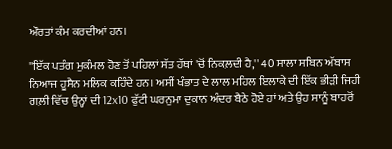ਔਰਤਾਂ ਕੰਮ ਕਰਦੀਆਂ ਹਨ।

''ਇੱਕ ਪਤੰਗ ਮੁਕੰਮਲ ਹੋਣ ਤੋਂ ਪਹਿਲਾਂ ਸੱਤ ਹੱਥਾਂ 'ਚੋਂ ਨਿਕਲ਼ਦੀ ਹੈ,'' 40 ਸਾਲਾ ਸਬਿਨ ਅੱਬਾਸ ਨਿਆਜ ਹੂਸੈਨ ਮਲਿਕ ਕਹਿੰਦੇ ਹਨ। ਅਸੀਂ ਖੰਭਾਤ ਦੇ ਲਾਲ ਮਹਿਲ ਇਲਾਕੇ ਦੀ ਇੱਕ ਭੀੜੀ ਜਿਹੀ ਗਲ਼ੀ ਵਿੱਚ ਉਨ੍ਹਾਂ ਦੀ 12x10 ਫੁੱਟੀ ਘਰਨੁਮਾ ਦੁਕਾਨ ਅੰਦਰ ਬੈਠੇ ਹੋਏ ਹਾਂ ਅਤੇ ਉਹ ਸਾਨੂੰ ਬਾਹਰੋਂ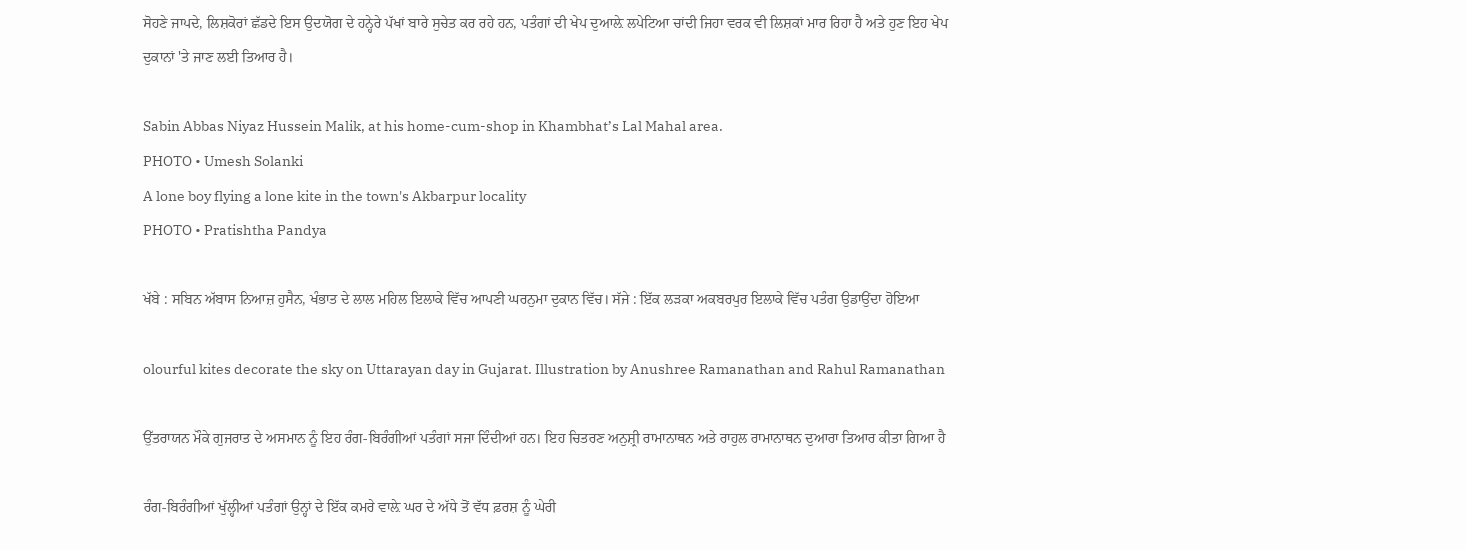ਸੋਹਣੇ ਜਾਪਦੇ, ਲਿਸ਼ਕੋਰਾਂ ਛੱਡਦੇ ਇਸ ਉਦਯੋਗ ਦੇ ਹਨ੍ਹੇਰੇ ਪੱਖਾਂ ਬਾਰੇ ਸੁਚੇਤ ਕਰ ਰਹੇ ਹਨ, ਪਤੰਗਾਂ ਦੀ ਖੇਪ ਦੁਆਲ਼ੇ ਲਪੇਟਿਆ ਚਾਂਦੀ ਜਿਹਾ ਵਰਕ ਵੀ ਲਿਸ਼ਕਾਂ ਮਾਰ ਰਿਹਾ ਹੈ ਅਤੇ ਹੁਣ ਇਹ ਖੇਪ ਦੁਕਾਨਾਂ 'ਤੇ ਜਾਣ ਲਈ ਤਿਆਰ ਹੈ।

Sabin Abbas Niyaz Hussein Malik, at his home-cum-shop in Khambhat’s Lal Mahal area.
PHOTO • Umesh Solanki
A lone boy flying a lone kite in the town's Akbarpur locality
PHOTO • Pratishtha Pandya

ਖੱਬੇ : ਸਬਿਨ ਅੱਬਾਸ ਨਿਆਜ਼ ਹੁਸੈਨ, ਖੰਭਾਤ ਦੇ ਲਾਲ ਮਹਿਲ ਇਲਾਕੇ ਵਿੱਚ ਆਪਣੀ ਘਰਨੁਮਾ ਦੁਕਾਨ ਵਿੱਚ। ਸੱਜੇ : ਇੱਕ ਲੜਕਾ ਅਕਬਰਪੁਰ ਇਲਾਕੇ ਵਿੱਚ ਪਤੰਗ ਉਡਾਉਂਦਾ ਹੋਇਆ

olourful kites decorate the sky on Uttarayan day in Gujarat. Illustration by Anushree Ramanathan and Rahul Ramanathan

ਉੱਤਰਾਯਨ ਮੌਕੇ ਗੁਜਰਾਤ ਦੇ ਅਸਮਾਨ ਨੂੰ ਇਹ ਰੰਗ-ਬਿਰੰਗੀਆਂ ਪਤੰਗਾਂ ਸਜਾ ਦਿੰਦੀਆਂ ਹਨ। ਇਹ ਚਿਤਰਣ ਅਨੁਸ਼੍ਰੀ ਰਾਮਾਨਾਥਨ ਅਤੇ ਰਾਹੁਲ ਰਾਮਾਨਾਥਨ ਦੁਆਰਾ ਤਿਆਰ ਕੀਤਾ ਗਿਆ ਹੈ

ਰੰਗ-ਬਿਰੰਗੀਆਂ ਖੁੱਲ੍ਹੀਆਂ ਪਤੰਗਾਂ ਉਨ੍ਹਾਂ ਦੇ ਇੱਕ ਕਮਰੇ ਵਾਲ਼ੇ ਘਰ ਦੇ ਅੱਧੇ ਤੋਂ ਵੱਧ ਫ਼ਰਸ਼ ਨੂੰ ਘੇਰੀ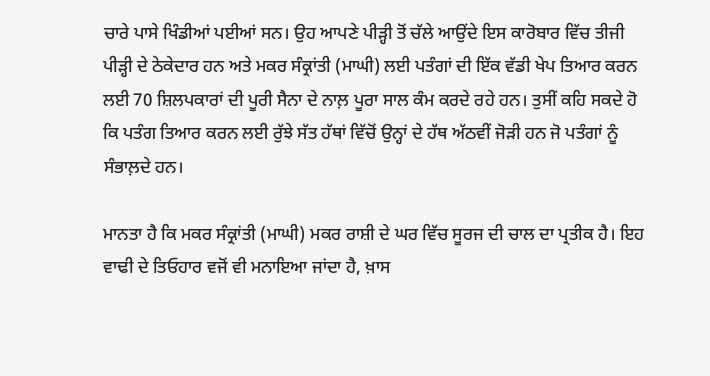ਚਾਰੇ ਪਾਸੇ ਖਿੰਡੀਆਂ ਪਈਆਂ ਸਨ। ਉਹ ਆਪਣੇ ਪੀੜ੍ਹੀ ਤੋਂ ਚੱਲੇ ਆਉਂਦੇ ਇਸ ਕਾਰੋਬਾਰ ਵਿੱਚ ਤੀਜੀ ਪੀੜ੍ਹੀ ਦੇ ਠੇਕੇਦਾਰ ਹਨ ਅਤੇ ਮਕਰ ਸੰਕ੍ਰਾਂਤੀ (ਮਾਘੀ) ਲਈ ਪਤੰਗਾਂ ਦੀ ਇੱਕ ਵੱਡੀ ਖੇਪ ਤਿਆਰ ਕਰਨ ਲਈ 70 ਸ਼ਿਲਪਕਾਰਾਂ ਦੀ ਪੂਰੀ ਸੈਨਾ ਦੇ ਨਾਲ਼ ਪੂਰਾ ਸਾਲ ਕੰਮ ਕਰਦੇ ਰਹੇ ਹਨ। ਤੁਸੀਂ ਕਹਿ ਸਕਦੇ ਹੋ ਕਿ ਪਤੰਗ ਤਿਆਰ ਕਰਨ ਲਈ ਰੁੱਝੇ ਸੱਤ ਹੱਥਾਂ ਵਿੱਚੋਂ ਉਨ੍ਹਾਂ ਦੇ ਹੱਥ ਅੱਠਵੀਂ ਜੋੜੀ ਹਨ ਜੋ ਪਤੰਗਾਂ ਨੂੰ ਸੰਭਾਲ਼ਦੇ ਹਨ।

ਮਾਨਤਾ ਹੈ ਕਿ ਮਕਰ ਸੰਕ੍ਰਾਂਤੀ (ਮਾਘੀ) ਮਕਰ ਰਾਸ਼ੀ ਦੇ ਘਰ ਵਿੱਚ ਸੂਰਜ ਦੀ ਚਾਲ ਦਾ ਪ੍ਰਤੀਕ ਹੈ। ਇਹ ਵਾਢੀ ਦੇ ਤਿਓਹਾਰ ਵਜੋਂ ਵੀ ਮਨਾਇਆ ਜਾਂਦਾ ਹੈ, ਖ਼ਾਸ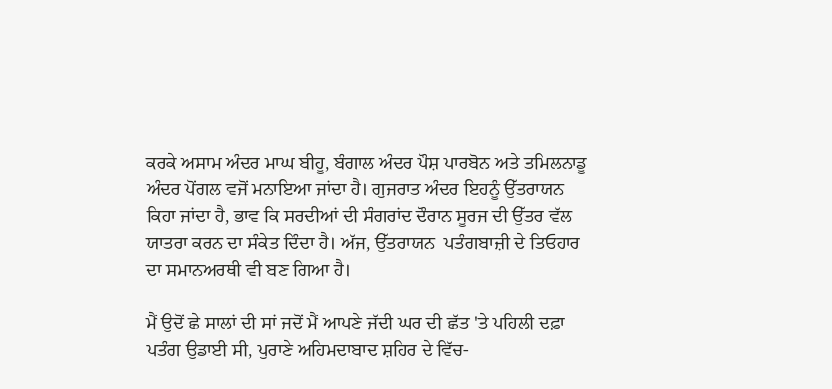ਕਰਕੇ ਅਸਾਮ ਅੰਦਰ ਮਾਘ ਬੀਹੂ, ਬੰਗਾਲ ਅੰਦਰ ਪੌਸ਼ ਪਾਰਬੋਨ ਅਤੇ ਤਮਿਲਨਾਡੂ ਅੰਦਰ ਪੋਂਗਲ ਵਜੋਂ ਮਨਾਇਆ ਜਾਂਦਾ ਹੈ। ਗੁਜਰਾਤ ਅੰਦਰ ਇਹਨੂੰ ਉੱਤਰਾਯਨ ਕਿਹਾ ਜਾਂਦਾ ਹੈ, ਭਾਵ ਕਿ ਸਰਦੀਆਂ ਦੀ ਸੰਗਰਾਂਦ ਦੌਰਾਨ ਸੂਰਜ ਦੀ ਉੱਤਰ ਵੱਲ ਯਾਤਰਾ ਕਰਨ ਦਾ ਸੰਕੇਤ ਦਿੰਦਾ ਹੈ। ਅੱਜ, ਉੱਤਰਾਯਨ  ਪਤੰਗਬਾਜ਼ੀ ਦੇ ਤਿਓਹਾਰ ਦਾ ਸਮਾਨਅਰਥੀ ਵੀ ਬਣ ਗਿਆ ਹੈ।

ਮੈਂ ਉਦੋਂ ਛੇ ਸਾਲਾਂ ਦੀ ਸਾਂ ਜਦੋਂ ਮੈਂ ਆਪਣੇ ਜੱਦੀ ਘਰ ਦੀ ਛੱਤ 'ਤੇ ਪਹਿਲੀ ਦਫ਼ਾ ਪਤੰਗ ਉਡਾਈ ਸੀ, ਪੁਰਾਣੇ ਅਹਿਮਦਾਬਾਦ ਸ਼ਹਿਰ ਦੇ ਵਿੱਚ-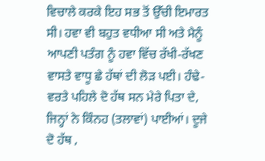ਵਿਚਾਲੇ ਕਰਕੇ ਇਹ ਸਭ ਤੋਂ ਉੱਚੀ ਇਮਾਰਤ ਸੀ। ਹਵਾ ਵੀ ਬਹੁਤ ਵਧੀਆ ਸੀ ਅਤੇ ਮੈਨੂੰ ਆਪਣੀ ਪਤੰਗ ਨੂੰ ਹਵਾ ਵਿੱਚ ਰੱਖੀ-ਰੱਖਣ ਵਾਸਤੇ ਵਾਧੂ ਛੇ ਹੱਥਾਂ ਦੀ ਲੋੜ ਪਈ। ਹੰਢੇ-ਵਰਤੇ ਪਹਿਲੇ ਦੋ ਹੱਥ ਸਨ ਮੇਰੇ ਪਿਤਾ ਦੇ, ਜਿਨ੍ਹਾਂ ਨੇ ਕਿੰਨਹ (ਤਲਾਵਾਂ) ਪਾਈਆਂ। ਦੂਜੇ ਦੋ ਹੱਥ ,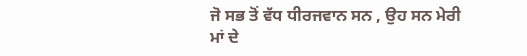ਜੋ ਸਭ ਤੋਂ ਵੱਧ ਧੀਰਜਵਾਨ ਸਨ , ਉਹ ਸਨ ਮੇਰੀ ਮਾਂ ਦੇ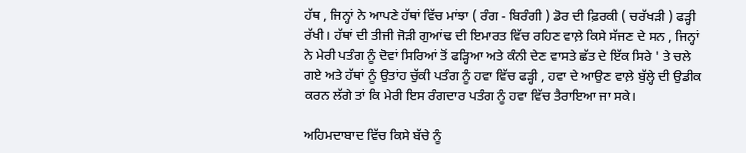ਹੱਥ , ਜਿਨ੍ਹਾਂ ਨੇ ਆਪਣੇ ਹੱਥਾਂ ਵਿੱਚ ਮਾਂਝਾ ( ਰੰਗ - ਬਿਰੰਗੀ ) ਡੋਰ ਦੀ ਫ਼ਿਰਕੀ ( ਚਰੱਖੜੀ ) ਫੜ੍ਹੀ ਰੱਖੀ। ਹੱਥਾਂ ਦੀ ਤੀਜੀ ਜੋੜੀ ਗੁਆਂਢ ਦੀ ਇਮਾਰਤ ਵਿੱਚ ਰਹਿਣ ਵਾਲ਼ੇ ਕਿਸੇ ਸੱਜਣ ਦੇ ਸਨ , ਜਿਨ੍ਹਾਂ ਨੇ ਮੇਰੀ ਪਤੰਗ ਨੂੰ ਦੋਵਾਂ ਸਿਰਿਆਂ ਤੋਂ ਫੜ੍ਹਿਆ ਅਤੇ ਕੰਨੀ ਦੇਣ ਵਾਸਤੇ ਛੱਤ ਦੇ ਇੱਕ ਸਿਰੇ ' ਤੇ ਚਲੇ ਗਏ ਅਤੇ ਹੱਥਾਂ ਨੂੰ ਉਤਾਂਹ ਚੁੱਕੀ ਪਤੰਗ ਨੂੰ ਹਵਾ ਵਿੱਚ ਫੜ੍ਹੀ , ਹਵਾ ਦੇ ਆਉਣ ਵਾਲ਼ੇ ਬੁੱਲ੍ਹੇ ਦੀ ਉਡੀਕ ਕਰਨ ਲੱਗੇ ਤਾਂ ਕਿ ਮੇਰੀ ਇਸ ਰੰਗਦਾਰ ਪਤੰਗ ਨੂੰ ਹਵਾ ਵਿੱਚ ਤੈਰਾਇਆ ਜਾ ਸਕੇ।

ਅਹਿਮਦਾਬਾਦ ਵਿੱਚ ਕਿਸੇ ਬੱਚੇ ਨੂੰ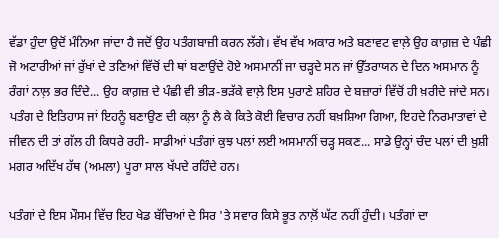ਵੱਡਾ ਹੁੰਦਾ ਉਦੋਂ ਮੰਨਿਆ ਜਾਂਦਾ ਹੈ ਜਦੋਂ ਉਹ ਪਤੰਗਬਾਜ਼ੀ ਕਰਨ ਲੱਗੇ। ਵੱਖ ਵੱਖ ਅਕਾਰ ਅਤੇ ਬਣਾਵਟ ਵਾਲ਼ੇ ਉਹ ਕਾਗ਼ਜ਼ ਦੇ ਪੰਛੀ ਜੋ ਅਟਾਰੀਆਂ ਜਾਂ ਰੁੱਖਾਂ ਦੇ ਤਣਿਆਂ ਵਿੱਚੋਂ ਦੀ ਥਾਂ ਬਣਾਉਂਦੇ ਹੋਏ ਅਸਮਾਨੀਂ ਜਾ ਚੜ੍ਹਦੇ ਸਨ ਜਾਂ ਉੱਤਰਾਯਨ ਦੇ ਦਿਨ ਅਸਮਾਨ ਨੂੰ ਰੰਗਾਂ ਨਾਲ਼ ਭਰ ਦਿੰਦੇ... ਉਹ ਕਾਗ਼ਜ਼ ਦੇ ਪੰਛੀ ਵੀ ਭੀੜ-ਭੜੱਕੇ ਵਾਲ਼ੇ ਇਸ ਪੁਰਾਣੇ ਸ਼ਹਿਰ ਦੇ ਬਜ਼ਾਰਾਂ ਵਿੱਚੋਂ ਹੀ ਖ਼ਰੀਦੇ ਜਾਂਦੇ ਸਨ। ਪਤੰਗ ਦੇ ਇਤਿਹਾਸ ਜਾਂ ਇਹਨੂੰ ਬਣਾਉਣ ਦੀ ਕਲ਼ਾ ਨੂੰ ਲੈ ਕੇ ਕਿਤੇ ਕੋਈ ਵਿਚਾਰ ਨਹੀਂ ਬਖ਼ਸ਼ਿਆ ਗਿਆ, ਇਹਦੇ ਨਿਰਮਾਤਾਵਾਂ ਦੇ ਜੀਵਨ ਦੀ ਤਾਂ ਗੱਲ ਹੀ ਕਿਧਰੇ ਰਹੀ- ਸਾਡੀਆਂ ਪਤੰਗਾਂ ਕੁਝ ਪਲਾਂ ਲਈ ਅਸਮਾਨੀਂ ਚੜ੍ਹ ਸਕਣ... ਸਾਡੇ ਉਨ੍ਹਾਂ ਚੰਦ ਪਲਾਂ ਦੀ ਖ਼ੁਸ਼ੀ ਮਗਰ ਅਦਿੱਖ ਹੱਥ (ਅਮਲਾ) ਪੂਰਾ ਸਾਲ ਖੱਪਦੇ ਰਹਿੰਦੇ ਹਨ।

ਪਤੰਗਾਂ ਦੇ ਇਸ ਮੌਸਮ ਵਿੱਚ ਇਹ ਖੇਡ ਬੱਚਿਆਂ ਦੇ ਸਿਰ 'ਤੇ ਸਵਾਰ ਕਿਸੇ ਭੂਤ ਨਾਲ਼ੋਂ ਘੱਟ ਨਹੀਂ ਹੁੰਦੀ। ਪਤੰਗਾਂ ਦਾ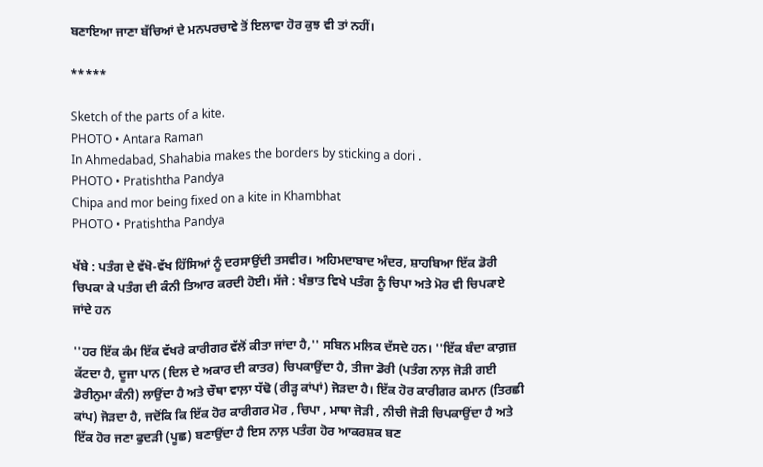ਬਣਾਇਆ ਜਾਣਾ ਬੱਚਿਆਂ ਦੇ ਮਨਪਰਚਾਵੇ ਤੋਂ ਇਲਾਵਾ ਹੋਰ ਕੁਝ ਵੀ ਤਾਂ ਨਹੀਂ।

*****

Sketch of the parts of a kite.
PHOTO • Antara Raman
In Ahmedabad, Shahabia makes the borders by sticking a dori .
PHOTO • Pratishtha Pandya
Chipa and mor being fixed on a kite in Khambhat
PHOTO • Pratishtha Pandya

ਖੱਬੇ : ਪਤੰਗ ਦੇ ਵੱਖੋ-ਵੱਖ ਹਿੱਸਿਆਂ ਨੂੰ ਦਰਸਾਉਂਦੀ ਤਸਵੀਰ। ਅਹਿਮਦਾਬਾਦ ਅੰਦਰ, ਸ਼ਾਹਬਿਆ ਇੱਕ ਡੋਰੀ ਚਿਪਕਾ ਕੇ ਪਤੰਗ ਦੀ ਕੰਨੀ ਤਿਆਰ ਕਰਦੀ ਹੋਈ। ਸੱਜੇ : ਖੰਭਾਤ ਵਿਖੇ ਪਤੰਗ ਨੂੰ ਚਿਪਾ ਅਤੇ ਮੋਰ ਵੀ ਚਿਪਕਾਏ ਜਾਂਦੇ ਹਨ

''ਹਰ ਇੱਕ ਕੰਮ ਇੱਕ ਵੱਖਰੇ ਕਾਰੀਗਰ ਵੱਲੋਂ ਕੀਤਾ ਜਾਂਦਾ ਹੈ,'' ਸਬਿਨ ਮਲਿਕ ਦੱਸਦੇ ਹਨ। ''ਇੱਕ ਬੰਦਾ ਕਾਗ਼ਜ਼ ਕੱਟਦਾ ਹੈ, ਦੂਜਾ ਪਾਨ (ਦਿਲ ਦੇ ਅਕਾਰ ਦੀ ਕਾਤਰ) ਚਿਪਕਾਉਂਦਾ ਹੈ, ਤੀਜਾ ਡੋਰੀ (ਪਤੰਗ ਨਾਲ਼ ਜੋੜੀ ਗਈ ਡੋਰੀਨੁਮਾ ਕੰਨੀ) ਲਾਉਂਦਾ ਹੈ ਅਤੇ ਚੌਥਾ ਵਾਲ਼ਾ ਧੱਢੋ (ਰੀੜ੍ਹ ਕਾਂਪਾਂ) ਜੋੜਦਾ ਹੈ। ਇੱਕ ਹੋਰ ਕਾਰੀਗਰ ਕਮਾਨ (ਤਿਰਛੀ ਕਾਂਪ) ਜੋੜਦਾ ਹੈ, ਜਦੋਂਕਿ ਕਿ ਇੱਕ ਹੋਰ ਕਾਰੀਗਰ ਮੋਰ , ਚਿਪਾ , ਮਾਥਾ ਜੋੜੀ , ਨੀਚੀ ਜੋੜੀ ਚਿਪਕਾਉਂਦਾ ਹੈ ਅਤੇ ਇੱਕ ਹੋਰ ਜਣਾ ਫੁਦੜੀ (ਪੂਛ) ਬਣਾਉਂਦਾ ਹੈ ਇਸ ਨਾਲ਼ ਪਤੰਗ ਹੋਰ ਆਕਰਸ਼ਕ ਬਣ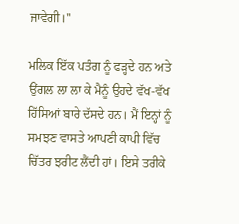ਜਾਵੇਗੀ।''

ਮਲਿਕ ਇੱਕ ਪਤੰਗ ਨੂੰ ਫੜ੍ਹਦੇ ਹਨ ਅਤੇ ਉਂਗਲ ਲਾ ਲਾ ਕੇ ਮੈਨੂੰ ਉਹਦੇ ਵੱਖ-ਵੱਖ ਹਿੱਸਿਆਂ ਬਾਰੇ ਦੱਸਦੇ ਹਨ। ਮੈਂ ਇਨ੍ਹਾਂ ਨੂੰ ਸਮਝਣ ਵਾਸਤੇ ਆਪਣੀ ਕਾਪੀ ਵਿੱਚ ਚਿੱਤਰ ਝਰੀਟ ਲੈਂਦੀ ਹਾਂ। ਇਸੇ ਤਰੀਕੇ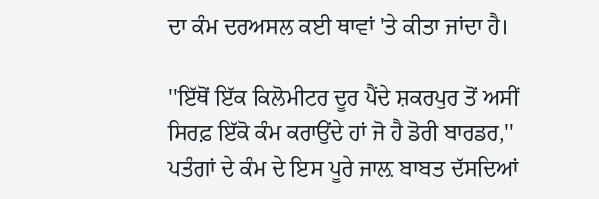ਦਾ ਕੰਮ ਦਰਅਸਲ ਕਈ ਥਾਵਾਂ 'ਤੇ ਕੀਤਾ ਜਾਂਦਾ ਹੈ।

''ਇੱਥੋਂ ਇੱਕ ਕਿਲੋਮੀਟਰ ਦੂਰ ਪੈਂਦੇ ਸ਼ਕਰਪੁਰ ਤੋਂ ਅਸੀਂ ਸਿਰਫ਼ ਇੱਕੋ ਕੰਮ ਕਰਾਉਂਦੇ ਹਾਂ ਜੋ ਹੈ ਡੋਰੀ ਬਾਰਡਰ,'' ਪਤੰਗਾਂ ਦੇ ਕੰਮ ਦੇ ਇਸ ਪੂਰੇ ਜਾਲ਼ ਬਾਬਤ ਦੱਸਦਿਆਂ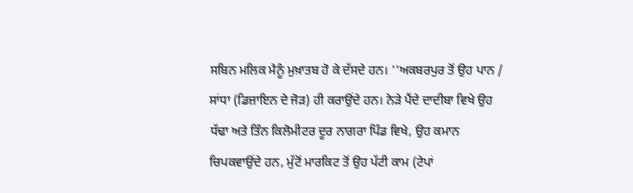ਸਬਿਨ ਮਲਿਕ ਮੈਨੂੰ ਮੁਖ਼ਾਤਬ ਹੋ ਕੇ ਦੱਸਦੇ ਹਨ। ''ਅਕਬਰਪੁਰ ਤੋਂ ਉਹ ਪਾਨ / ਸਾਂਧਾ (ਡਿਜ਼ਾਇਨ ਦੇ ਜੋੜ) ਹੀ ਕਰਾਉਂਦੇ ਹਨ। ਨੇੜੇ ਪੈਂਦੇ ਦਾਦੀਬਾ ਵਿਖੇ ਉਹ ਧੱਢਾ ਅਤੇ ਤਿੰਨ ਕਿਲੋਮੀਟਰ ਦੂਰ ਨਾਗਰਾ ਪਿੰਡ ਵਿਖੇ, ਉਹ ਕਮਾਨ ਚਿਪਕਵਾਉਂਦੇ ਹਨ, ਮੁੱਟੋਂ ਮਾਰਕਿਟ ਤੋਂ ਉਹ ਪੱਟੀ ਕਾਮ (ਟੇਪਾਂ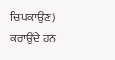ਚਿਪਕਾਉਣ) ਕਰਾਉਂਦੇ ਹਨ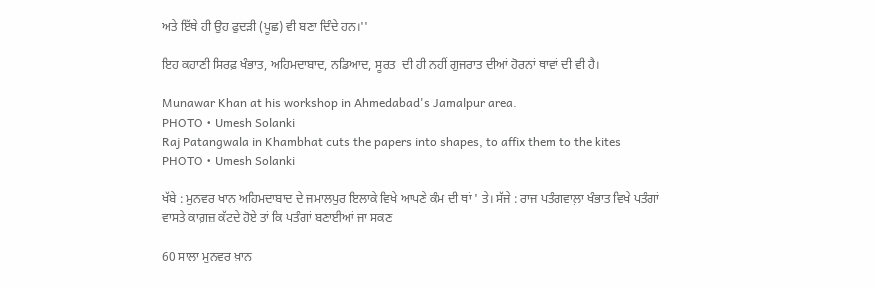ਅਤੇ ਇੱਥੇ ਹੀ ਉਹ ਫੁਦੜੀ (ਪੂਛ) ਵੀ ਬਣਾ ਦਿੰਦੇ ਹਨ।''

ਇਹ ਕਹਾਣੀ ਸਿਰਫ਼ ਖੰਭਾਤ, ਅਹਿਮਦਾਬਾਦ, ਨਡਿਆਦ, ਸੂਰਤ  ਦੀ ਹੀ ਨਹੀਂ ਗੁਜਰਾਤ ਦੀਆਂ ਹੋਰਨਾਂ ਥਾਵਾਂ ਦੀ ਵੀ ਹੈ।

Munawar Khan at his workshop in Ahmedabad's Jamalpur area.
PHOTO • Umesh Solanki
Raj Patangwala in Khambhat cuts the papers into shapes, to affix them to the kites
PHOTO • Umesh Solanki

ਖੱਬੇ : ਮੁਨਵਰ ਖਾਨ ਅਹਿਮਦਾਬਾਦ ਦੇ ਜਮਾਲਪੁਰ ਇਲਾਕੇ ਵਿਖੇ ਆਪਣੇ ਕੰਮ ਦੀ ਥਾਂ ' ਤੇ। ਸੱਜੇ : ਰਾਜ ਪਤੰਗਵਾਲ਼ਾ ਖੰਭਾਤ ਵਿਖੇ ਪਤੰਗਾਂ ਵਾਸਤੇ ਕਾਗ਼ਜ਼ ਕੱਟਦੇ ਹੋਏ ਤਾਂ ਕਿ ਪਤੰਗਾਂ ਬਣਾਈਆਂ ਜਾ ਸਕਣ

60 ਸਾਲਾ ਮੁਨਵਰ ਖ਼ਾਨ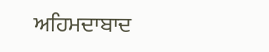ਅਹਿਮਦਾਬਾਦ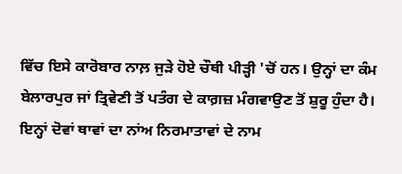ਵਿੱਚ ਇਸੇ ਕਾਰੋਬਾਰ ਨਾਲ਼ ਜੁੜੇ ਹੋਏ ਚੌਥੀ ਪੀੜ੍ਹੀ 'ਚੋਂ ਹਨ। ਉਨ੍ਹਾਂ ਦਾ ਕੰਮ ਬੇਲਾਰਪੁਰ ਜਾਂ ਤ੍ਰਿਵੇਣੀ ਤੋਂ ਪਤੰਗ ਦੇ ਕਾਗ਼ਜ਼ ਮੰਗਵਾਉਣ ਤੋਂ ਸ਼ੁਰੂ ਹੁੰਦਾ ਹੈ। ਇਨ੍ਹਾਂ ਦੋਵਾਂ ਥਾਵਾਂ ਦਾ ਨਾਂਅ ਨਿਰਮਾਤਾਵਾਂ ਦੇ ਨਾਮ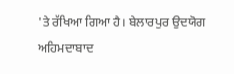'ਤੇ ਰੱਖਿਆ ਗਿਆ ਹੈ। ਬੇਲਾਰਪੁਰ ਉਦਯੋਗ ਅਹਿਮਦਾਬਾਦ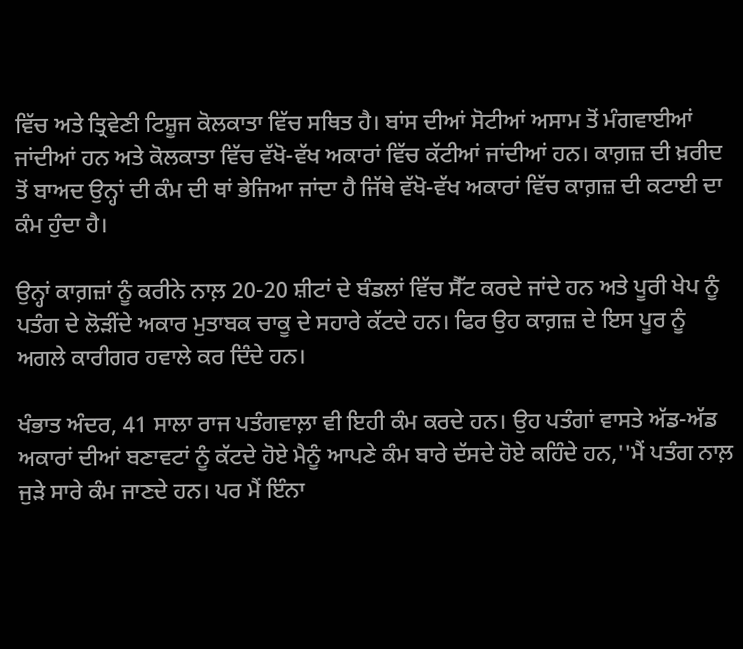ਵਿੱਚ ਅਤੇ ਤ੍ਰਿਵੇਣੀ ਟਿਸ਼ੂਜ ਕੋਲਕਾਤਾ ਵਿੱਚ ਸਥਿਤ ਹੈ। ਬਾਂਸ ਦੀਆਂ ਸੋਟੀਆਂ ਅਸਾਮ ਤੋਂ ਮੰਗਵਾਈਆਂ ਜਾਂਦੀਆਂ ਹਨ ਅਤੇ ਕੋਲਕਾਤਾ ਵਿੱਚ ਵੱਖੋ-ਵੱਖ ਅਕਾਰਾਂ ਵਿੱਚ ਕੱਟੀਆਂ ਜਾਂਦੀਆਂ ਹਨ। ਕਾਗ਼ਜ਼ ਦੀ ਖ਼ਰੀਦ ਤੋਂ ਬਾਅਦ ਉਨ੍ਹਾਂ ਦੀ ਕੰਮ ਦੀ ਥਾਂ ਭੇਜਿਆ ਜਾਂਦਾ ਹੈ ਜਿੱਥੇ ਵੱਖੋ-ਵੱਖ ਅਕਾਰਾਂ ਵਿੱਚ ਕਾਗ਼ਜ਼ ਦੀ ਕਟਾਈ ਦਾ ਕੰਮ ਹੁੰਦਾ ਹੈ।

ਉਨ੍ਹਾਂ ਕਾਗ਼ਜ਼ਾਂ ਨੂੰ ਕਰੀਨੇ ਨਾਲ਼ 20-20 ਸ਼ੀਟਾਂ ਦੇ ਬੰਡਲਾਂ ਵਿੱਚ ਸੈੱਟ ਕਰਦੇ ਜਾਂਦੇ ਹਨ ਅਤੇ ਪੂਰੀ ਖੇਪ ਨੂੰ ਪਤੰਗ ਦੇ ਲੋੜੀਂਦੇ ਅਕਾਰ ਮੁਤਾਬਕ ਚਾਕੂ ਦੇ ਸਹਾਰੇ ਕੱਟਦੇ ਹਨ। ਫਿਰ ਉਹ ਕਾਗ਼ਜ਼ ਦੇ ਇਸ ਪੂਰ ਨੂੰ ਅਗਲੇ ਕਾਰੀਗਰ ਹਵਾਲੇ ਕਰ ਦਿੰਦੇ ਹਨ।

ਖੰਭਾਤ ਅੰਦਰ, 41 ਸਾਲਾ ਰਾਜ ਪਤੰਗਵਾਲ਼ਾ ਵੀ ਇਹੀ ਕੰਮ ਕਰਦੇ ਹਨ। ਉਹ ਪਤੰਗਾਂ ਵਾਸਤੇ ਅੱਡ-ਅੱਡ ਅਕਾਰਾਂ ਦੀਆਂ ਬਣਾਵਟਾਂ ਨੂੰ ਕੱਟਦੇ ਹੋਏ ਮੈਨੂੰ ਆਪਣੇ ਕੰਮ ਬਾਰੇ ਦੱਸਦੇ ਹੋਏ ਕਹਿੰਦੇ ਹਨ,''ਮੈਂ ਪਤੰਗ ਨਾਲ਼ ਜੁੜੇ ਸਾਰੇ ਕੰਮ ਜਾਣਦੇ ਹਨ। ਪਰ ਮੈਂ ਇੰਨਾ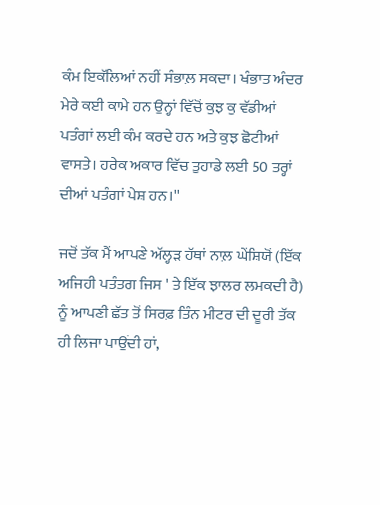ਕੰਮ ਇਕੱਲਿਆਂ ਨਹੀਂ ਸੰਭਾਲ਼ ਸਕਦਾ। ਖੰਭਾਤ ਅੰਦਰ ਮੇਰੇ ਕਈ ਕਾਮੇ ਹਨ ਉਨ੍ਹਾਂ ਵਿੱਚੋਂ ਕੁਝ ਕੁ ਵੱਡੀਆਂ ਪਤੰਗਾਂ ਲਈ ਕੰਮ ਕਰਦੇ ਹਨ ਅਤੇ ਕੁਝ ਛੋਟੀਆਂ ਵਾਸਤੇ। ਹਰੇਕ ਅਕਾਰ ਵਿੱਚ ਤੁਹਾਡੇ ਲਈ 50 ਤਰ੍ਹਾਂ ਦੀਆਂ ਪਤੰਗਾਂ ਪੇਸ਼ ਹਨ।''

ਜਦੋਂ ਤੱਕ ਮੈਂ ਆਪਣੇ ਅੱਲ੍ਹੜ ਹੱਥਾਂ ਨਾਲ਼ ਘੇਂਸ਼ਿਯੋਂ (ਇੱਕ ਅਜਿਹੀ ਪਤੰਤਗ ਜਿਸ ' ਤੇ ਇੱਕ ਝਾਲਰ ਲਮਕਦੀ ਹੈ) ਨੂੰ ਆਪਣੀ ਛੱਤ ਤੋਂ ਸਿਰਫ਼ ਤਿੰਨ ਮੀਟਰ ਦੀ ਦੂਰੀ ਤੱਕ ਹੀ ਲਿਜਾ ਪਾਉਂਦੀ ਹਾਂ,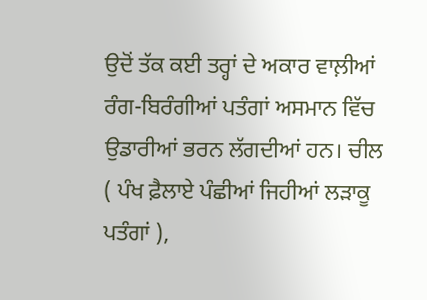ਉਦੋਂ ਤੱਕ ਕਈ ਤਰ੍ਹਾਂ ਦੇ ਅਕਾਰ ਵਾਲ਼ੀਆਂ ਰੰਗ-ਬਿਰੰਗੀਆਂ ਪਤੰਗਾਂ ਅਸਮਾਨ ਵਿੱਚ ਉਡਾਰੀਆਂ ਭਰਨ ਲੱਗਦੀਆਂ ਹਨ। ਚੀਲ ( ਪੰਖ ਫ਼ੈਲਾਏ ਪੰਛੀਆਂ ਜਿਹੀਆਂ ਲੜਾਕੂ ਪਤੰਗਾਂ ),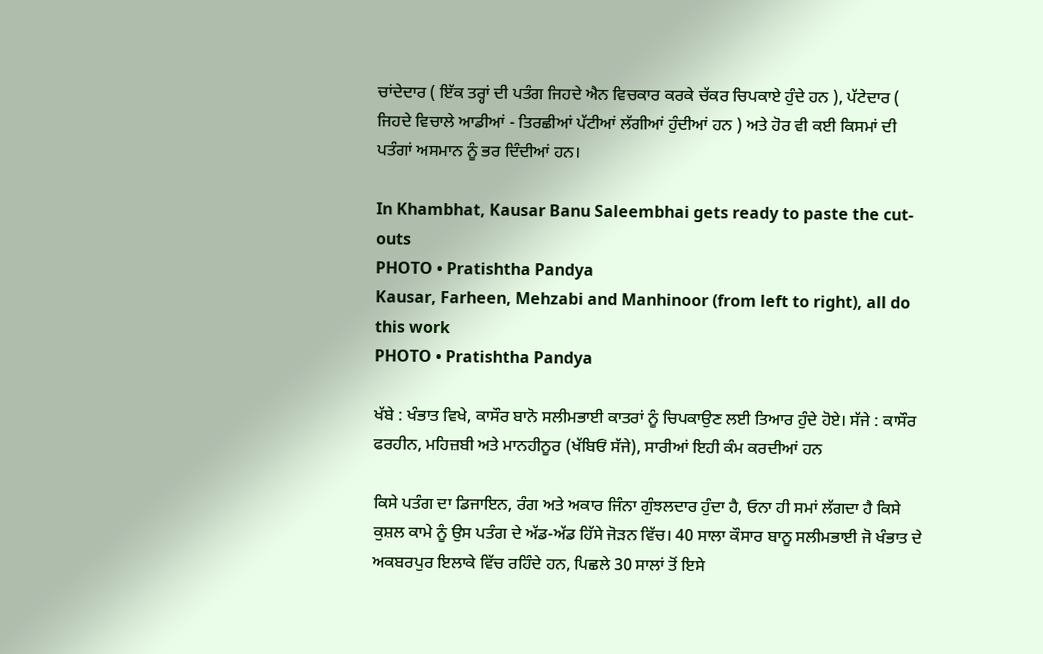ਚਾਂਦੇਦਾਰ ( ਇੱਕ ਤਰ੍ਹਾਂ ਦੀ ਪਤੰਗ ਜਿਹਦੇ ਐਨ ਵਿਚਕਾਰ ਕਰਕੇ ਚੱਕਰ ਚਿਪਕਾਏ ਹੁੰਦੇ ਹਨ ), ਪੱਟੇਦਾਰ ( ਜਿਹਦੇ ਵਿਚਾਲੇ ਆਡੀਆਂ - ਤਿਰਛੀਆਂ ਪੱਟੀਆਂ ਲੱਗੀਆਂ ਹੁੰਦੀਆਂ ਹਨ ) ਅਤੇ ਹੋਰ ਵੀ ਕਈ ਕਿਸਮਾਂ ਦੀ ਪਤੰਗਾਂ ਅਸਮਾਨ ਨੂੰ ਭਰ ਦਿੰਦੀਆਂ ਹਨ।

In Khambhat, Kausar Banu Saleembhai gets ready to paste the cut-outs
PHOTO • Pratishtha Pandya
Kausar, Farheen, Mehzabi and Manhinoor (from left to right), all do this work
PHOTO • Pratishtha Pandya

ਖੱਬੇ : ਖੰਭਾਤ ਵਿਖੇ, ਕਾਸੌਰ ਬਾਨੋ ਸਲੀਮਭਾਈ ਕਾਤਰਾਂ ਨੂੰ ਚਿਪਕਾਉਣ ਲਈ ਤਿਆਰ ਹੁੰਦੇ ਹੋਏ। ਸੱਜੇ : ਕਾਸੌਰ ਫਰਹੀਨ, ਮਹਿਜ਼ਬੀ ਅਤੇ ਮਾਨਹੀਨੂਰ (ਖੱਬਿਓਂ ਸੱਜੇ), ਸਾਰੀਆਂ ਇਹੀ ਕੰਮ ਕਰਦੀਆਂ ਹਨ

ਕਿਸੇ ਪਤੰਗ ਦਾ ਡਿਜਾਇਨ, ਰੰਗ ਅਤੇ ਅਕਾਰ ਜਿੰਨਾ ਗੁੰਝਲਦਾਰ ਹੁੰਦਾ ਹੈ, ਓਨਾ ਹੀ ਸਮਾਂ ਲੱਗਦਾ ਹੈ ਕਿਸੇ ਕੁਸ਼ਲ ਕਾਮੇ ਨੂੰ ਉਸ ਪਤੰਗ ਦੇ ਅੱਡ-ਅੱਡ ਹਿੱਸੇ ਜੋੜਨ ਵਿੱਚ। 40 ਸਾਲਾ ਕੌਸਾਰ ਬਾਨੂ ਸਲੀਮਭਾਈ ਜੋ ਖੰਭਾਤ ਦੇ ਅਕਬਰਪੁਰ ਇਲਾਕੇ ਵਿੱਚ ਰਹਿੰਦੇ ਹਨ, ਪਿਛਲੇ 30 ਸਾਲਾਂ ਤੋਂ ਇਸੇ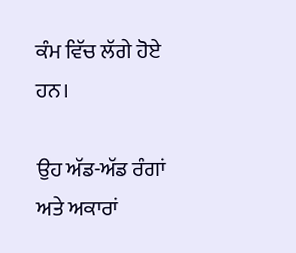ਕੰਮ ਵਿੱਚ ਲੱਗੇ ਹੋਏ ਹਨ।

ਉਹ ਅੱਡ-ਅੱਡ ਰੰਗਾਂ ਅਤੇ ਅਕਾਰਾਂ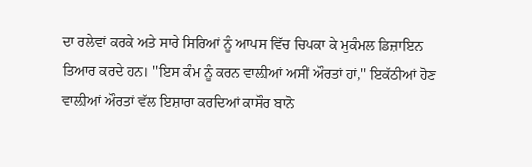ਦਾ ਰਲੇਵਾਂ ਕਰਕੇ ਅਤੇ ਸਾਰੇ ਸਿਰਿਆਂ ਨੂੰ ਆਪਸ ਵਿੱਚ ਚਿਪਕਾ ਕੇ ਮੁਕੰਮਲ ਡਿਜ਼ਾਇਨ ਤਿਆਰ ਕਰਦੇ ਹਨ। ''ਇਸ ਕੰਮ ਨੂੰ ਕਰਨ ਵਾਲ਼ੀਆਂ ਅਸੀਂ ਔਰਤਾਂ ਹਾਂ,'' ਇਕੱਠੀਆਂ ਹੋਣ ਵਾਲ਼ੀਆਂ ਔਰਤਾਂ ਵੱਲ ਇਸ਼ਾਰਾ ਕਰਦਿਆਂ ਕਾਸੌਰ ਬਾਨੋ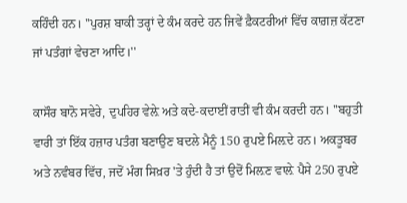ਕਹਿੰਦੀ ਹਨ। ''ਪੁਰਸ਼ ਬਾਕੀ ਤਰ੍ਹਾਂ ਦੇ ਕੰਮ ਕਰਦੇ ਹਨ ਜਿਵੇਂ ਫ਼ੈਕਟਰੀਆਂ ਵਿੱਚ ਕਾਗ਼ਜ਼ ਕੱਟਣਾ ਜਾਂ ਪਤੰਗਾਂ ਵੇਚਣਾ ਆਦਿ।''

ਕਾਸੌਰ ਬਾਨੋ ਸਵੇਰੇ, ਦੁਪਹਿਰ ਵੇਲ਼ੇ ਅਤੇ ਕਦੇ-ਕਦਾਈਂ ਰਾਤੀਂ ਵੀ ਕੰਮ ਕਰਦੀ ਹਨ। ''ਬਹੁਤੀ ਵਾਰੀ ਤਾਂ ਇੱਕ ਹਜ਼ਾਰ ਪਤੰਗ ਬਣਾਉਣ ਬਦਲੇ ਮੈਨੂੰ 150 ਰੁਪਏ ਮਿਲ਼ਦੇ ਹਨ। ਅਕਤੂਬਰ ਅਤੇ ਨਵੰਬਰ ਵਿੱਚ, ਜਦੋਂ ਮੰਗ ਸਿਖ਼ਰ 'ਤੇ ਹੁੰਦੀ ਹੈ ਤਾਂ ਉਦੋਂ ਮਿਲ਼ਣ ਵਾਲ਼ੇ ਪੈਸੇ 250 ਰੁਪਏ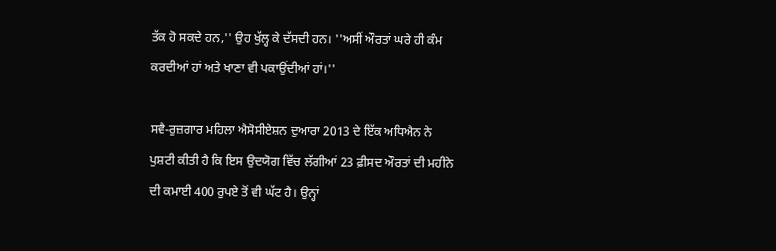ਤੱਕ ਹੋ ਸਕਦੇ ਹਨ,'' ਉਹ ਖੁੱਲ੍ਹ ਕੇ ਦੱਸਦੀ ਹਨ। ''ਅਸੀਂ ਔਰਤਾਂ ਘਰੇ ਹੀ ਕੰਮ ਕਰਦੀਆਂ ਹਾਂ ਅਤੇ ਖਾਣਾ ਵੀ ਪਕਾਉਂਦੀਆਂ ਹਾਂ।''

ਸਵੈ-ਰੁਜ਼ਗਾਰ ਮਹਿਲਾ ਐਸੋਸੀਏਸ਼ਨ ਦੁਆਰਾ 2013 ਦੇ ਇੱਕ ਅਧਿਐਨ ਨੇ ਪੁਸ਼ਟੀ ਕੀਤੀ ਹੈ ਕਿ ਇਸ ਉਦਯੋਗ ਵਿੱਚ ਲੱਗੀਆਂ 23 ਫ਼ੀਸਦ ਔਰਤਾਂ ਦੀ ਮਹੀਨੇ ਦੀ ਕਮਾਈ 400 ਰੁਪਏ ਤੋਂ ਵੀ ਘੱਟ ਹੈ। ਉਨ੍ਹਾਂ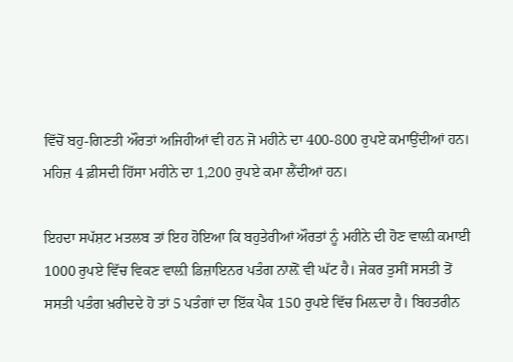ਵਿੱਚੋਂ ਬਹੁ-ਗਿਣਤੀ ਔਰਤਾਂ ਅਜਿਹੀਆਂ ਵੀ ਹਨ ਜੋ ਮਹੀਨੇ ਦਾ 400-800 ਰੁਪਏ ਕਮਾਉਂਦੀਆਂ ਹਨ। ਮਹਿਜ਼ 4 ਫ਼ੀਸਦੀ ਹਿੱਸਾ ਮਹੀਨੇ ਦਾ 1,200 ਰੁਪਏ ਕਮਾ ਲੈਂਦੀਆਂ ਹਨ।

ਇਹਦਾ ਸਪੱਸ਼ਟ ਮਤਲਬ ਤਾਂ ਇਹ ਹੋਇਆ ਕਿ ਬਹੁਤੇਰੀਆਂ ਔਰਤਾਂ ਨੂੰ ਮਹੀਨੇ ਦੀ ਹੋਣ ਵਾਲ਼ੀ ਕਮਾਈ 1000 ਰੁਪਏ ਵਿੱਚ ਵਿਕਣ ਵਾਲ਼ੀ ਡਿਜ਼ਾਇਨਰ ਪਤੰਗ ਨਾਲ਼ੋਂ ਵੀ ਘੱਟ ਹੈ। ਜੇਕਰ ਤੁਸੀਂ ਸਸਤੀ ਤੋਂ ਸਸਤੀ ਪਤੰਗ ਖ਼ਰੀਦਦੇ ਹੋ ਤਾਂ 5 ਪਤੰਗਾਂ ਦਾ ਇੱਕ ਪੈਕ 150 ਰੁਪਏ ਵਿੱਚ ਮਿਲ਼ਦਾ ਹੈ। ਬਿਹਤਰੀਨ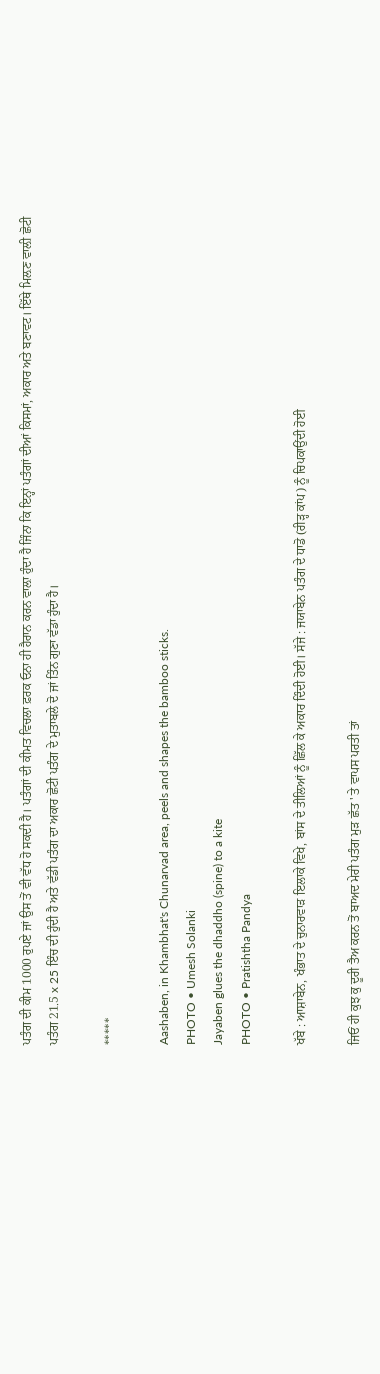ਪਤੰਗ ਦੀ ਕੀਮ 1000 ਰੁਪਏ ਜਾਂ ਉਸ ਤੋਂ ਵੀ ਵੱਧ ਹੋ ਸਕਦੀ ਹੈ। ਪਤੰਗਾਂ ਦੀ ਕੀਮਤ ਵਿਚਲਾ ਫ਼ਰਕ ਓਨਾ ਹੀ ਹੈਰਾਨ ਕਰਨ ਵਾਲ਼ਾ ਹੁੰਦਾ ਹੈ ਜਿੰਨਾ ਕਿ ਇਨ੍ਹਾਂ ਪਤੰਗਾਂ ਦੀਆਂ ਕਿਸਮਾਂ, ਅਕਾਰ ਅਤੇ ਬਣਾਵਟ। ਇੱਥੇ ਮਿਲ਼ਣ ਵਾਲ਼ੀ ਛੋਟੀ ਪਤੰਗ 21.5 x 25 ਇੰਚ ਦੀ ਹੁੰਦੀ ਹੈ ਅਤੇ ਵੱਡੀ ਪਤੰਗ ਦਾ ਅਕਾਰ ਛੋਟੀ ਪਤੰਗ ਦੇ ਮੁਤਾਬਲੇ ਦੋ ਜਾਂ ਤਿੰਨ ਗੁਣਾ ਵੱਡਾ ਹੁੰਦਾ ਹੈ।

*****

Aashaben, in Khambhat's Chunarvad area, peels and shapes the bamboo sticks.
PHOTO • Umesh Solanki
Jayaben glues the dhaddho (spine) to a kite
PHOTO • Pratishtha Pandya

ਖੱਬੇ : ਆਸ਼ਾਬੇਨ, ਖੰਭਾਤ ਦੇ ਚੁਨਾਰਵਾੜ ਇਲਾਕੇ ਵਿਖੇ, ਬਾਂਸ ਦੇ ਤੀਲਿਆਂ ਨੂੰ ਛਿੱਲ ਕੇ ਅਕਾਰ ਦਿੰਦੀ ਹੋਈ। ਸੱਜੇ : ਜਯਾਬੇਨ ਪਤੰਗ ਦੇ ਧਾਡੋ (ਰੀੜ੍ਹ ਕਾਂਪ) ਨੂੰ ਚਿਪਕਾਉਂਦੀ ਹੋਈ

ਜਿਓਂ ਹੀ ਕੁਝ ਕੁ ਦੂਰੀ ਤੈਅ ਕਰਨ ਤੋਂ ਬਾਅਦ ਮੇਰੀ ਪਤੰਗ ਮੁੜ ਛੱਤ ' ਤੇ ਵਾਪਸ ਪਰਤੀ ਤਾਂ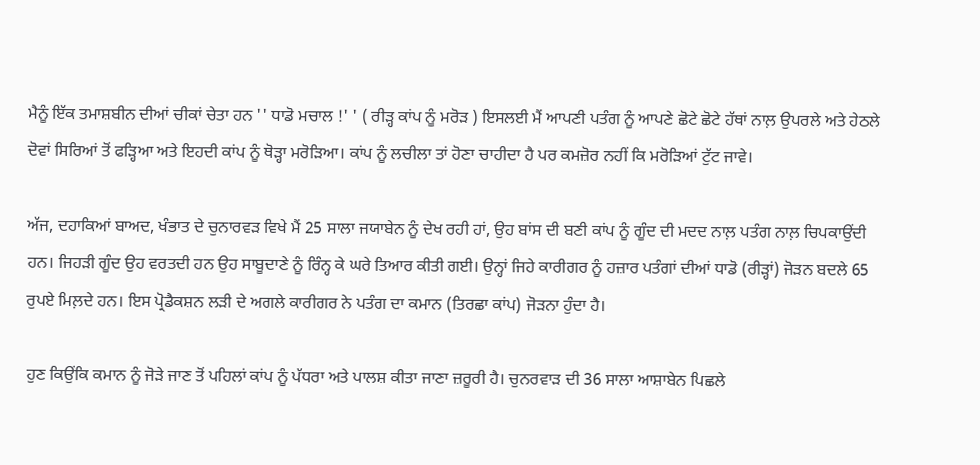ਮੈਨੂੰ ਇੱਕ ਤਮਾਸ਼ਬੀਨ ਦੀਆਂ ਚੀਕਾਂ ਚੇਤਾ ਹਨ '' ਧਾਡੋ ਮਚਾਲ !' ' ( ਰੀੜ੍ਹ ਕਾਂਪ ਨੂੰ ਮਰੋੜ ) ਇਸਲਈ ਮੈਂ ਆਪਣੀ ਪਤੰਗ ਨੂੰ ਆਪਣੇ ਛੋਟੇ ਛੋਟੇ ਹੱਥਾਂ ਨਾਲ਼ ਉਪਰਲੇ ਅਤੇ ਹੇਠਲੇ ਦੋਵਾਂ ਸਿਰਿਆਂ ਤੋਂ ਫੜ੍ਹਿਆ ਅਤੇ ਇਹਦੀ ਕਾਂਪ ਨੂੰ ਥੋੜ੍ਹਾ ਮਰੋੜਿਆ। ਕਾਂਪ ਨੂੰ ਲਚੀਲਾ ਤਾਂ ਹੋਣਾ ਚਾਹੀਦਾ ਹੈ ਪਰ ਕਮਜ਼ੋਰ ਨਹੀਂ ਕਿ ਮਰੋੜਿਆਂ ਟੁੱਟ ਜਾਵੇ।

ਅੱਜ, ਦਹਾਕਿਆਂ ਬਾਅਦ, ਖੰਭਾਤ ਦੇ ਚੁਨਾਰਵੜ ਵਿਖੇ ਮੈਂ 25 ਸਾਲਾ ਜਯਾਬੇਨ ਨੂੰ ਦੇਖ ਰਹੀ ਹਾਂ, ਉਹ ਬਾਂਸ ਦੀ ਬਣੀ ਕਾਂਪ ਨੂੰ ਗੂੰਦ ਦੀ ਮਦਦ ਨਾਲ਼ ਪਤੰਗ ਨਾਲ਼ ਚਿਪਕਾਉਂਦੀ ਹਨ। ਜਿਹੜੀ ਗੂੰਦ ਉਹ ਵਰਤਦੀ ਹਨ ਉਹ ਸਾਬੂਦਾਣੇ ਨੂੰ ਰਿੰਨ੍ਹ ਕੇ ਘਰੇ ਤਿਆਰ ਕੀਤੀ ਗਈ। ਉਨ੍ਹਾਂ ਜਿਹੇ ਕਾਰੀਗਰ ਨੂੰ ਹਜ਼ਾਰ ਪਤੰਗਾਂ ਦੀਆਂ ਧਾਡੋ (ਰੀੜ੍ਹਾਂ) ਜੋੜਨ ਬਦਲੇ 65 ਰੁਪਏ ਮਿਲ਼ਦੇ ਹਨ। ਇਸ ਪ੍ਰੋਡੈਕਸ਼ਨ ਲੜੀ ਦੇ ਅਗਲੇ ਕਾਰੀਗਰ ਨੇ ਪਤੰਗ ਦਾ ਕਮਾਨ (ਤਿਰਛਾ ਕਾਂਪ) ਜੋੜਨਾ ਹੁੰਦਾ ਹੈ।

ਹੁਣ ਕਿਉਂਕਿ ਕਮਾਨ ਨੂੰ ਜੋੜੇ ਜਾਣ ਤੋਂ ਪਹਿਲਾਂ ਕਾਂਪ ਨੂੰ ਪੱਧਰਾ ਅਤੇ ਪਾਲਸ਼ ਕੀਤਾ ਜਾਣਾ ਜ਼ਰੂਰੀ ਹੈ। ਚੁਨਰਵਾੜ ਦੀ 36 ਸਾਲਾ ਆਸ਼ਾਬੇਨ ਪਿਛਲੇ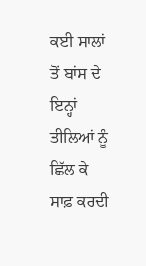ਕਈ ਸਾਲਾਂ ਤੋਂ ਬਾਂਸ ਦੇ ਇਨ੍ਹਾਂ ਤੀਲਿਆਂ ਨੂੰ ਛਿੱਲ ਕੇ ਸਾਫ਼ ਕਰਦੀ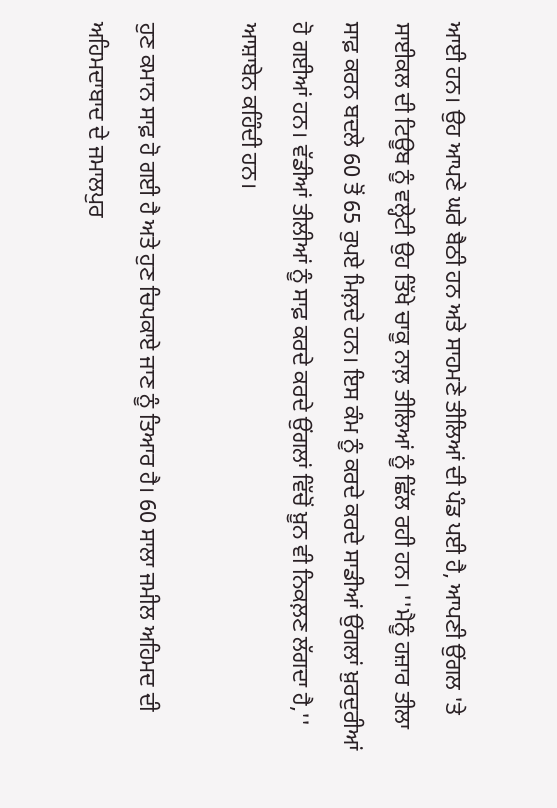ਆਈ ਹਨ। ਉਹ ਆਪਣੇ ਘਰੇ ਬੈਠੀ ਹਨ ਅਤੇ ਸਾਹਮਣੇ ਤੀਲਿਆਂ ਦੀ ਪੰਡ ਪਈ ਹੈ, ਆਪਣੀ ਉਂਗਲ 'ਤੇ ਸਾਈਕਲ ਦੀ ਟਿਊਬ ਨੂੰ ਵਲ੍ਹੇਟੀ ਉਹ ਤਿੱਖੇ ਚਾਕੂ ਨਾਲ਼ ਤੀਲਿਆਂ ਨੂੰ ਛਿੱਲ ਰਹੀ ਹਨ। ''ਮੈਨੂੰ ਹਜ਼ਾਰ ਤੀਲਾ ਸਾਫ਼ ਕਰਨ ਬਦਲੇ 60 ਤੋਂ 65 ਰੁਪਏ ਮਿਲ਼ਦੇ ਹਨ। ਇਸ ਕੰਮ ਨੂੰ ਕਰਦੇ ਕਰਦੇ ਸਾਡੀਆਂ ਉਂਗਲਾਂ ਖ਼ੁਰਦੁਰੀਆਂ ਹੋ ਗਈਆਂ ਹਨ। ਵੱਡੀਆਂ ਤੀਲੀਆਂ ਨੂੰ ਸਾਫ਼ ਕਰਦੇ ਕਰਦੇ ਉਂਗਲਾਂ ਵਿੱਚੋਂ ਖ਼ੂਨ ਵੀ ਨਿਕਲ਼ਣ ਲੱਗਦਾ ਹੈ,'' ਆਸ਼ਾਬੇਨ ਕਹਿੰਦੀ ਹਨ।

ਹੁਣ ਕਮਾਨ ਸਾਫ਼ ਹੋ ਗਈ ਹੈ ਅਤੇ ਹੁਣ ਚਿਪਕਾਏ ਜਾਣ ਨੂੰ ਤਿਆਰ ਹੈ। 60 ਸਾਲਾ ਜਮੀਲ ਅਹਿਮਦ ਦੀ ਅਹਿਮਦਾਬਾਦ ਦੇ ਜਮਾਲਪੁਰ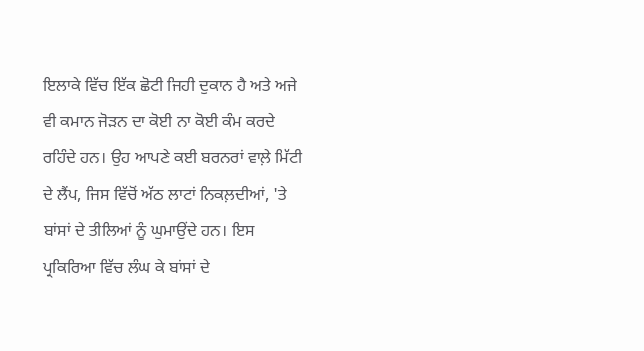ਇਲਾਕੇ ਵਿੱਚ ਇੱਕ ਛੋਟੀ ਜਿਹੀ ਦੁਕਾਨ ਹੈ ਅਤੇ ਅਜੇ ਵੀ ਕਮਾਨ ਜੋੜਨ ਦਾ ਕੋਈ ਨਾ ਕੋਈ ਕੰਮ ਕਰਦੇ ਰਹਿੰਦੇ ਹਨ। ਉਹ ਆਪਣੇ ਕਈ ਬਰਨਰਾਂ ਵਾਲ਼ੇ ਮਿੱਟੀ ਦੇ ਲੈਂਪ, ਜਿਸ ਵਿੱਚੋਂ ਅੱਠ ਲਾਟਾਂ ਨਿਕਲ਼ਦੀਆਂ, 'ਤੇ ਬਾਂਸਾਂ ਦੇ ਤੀਲਿਆਂ ਨੂੰ ਘੁਮਾਉਂਦੇ ਹਨ। ਇਸ ਪ੍ਰਕਿਰਿਆ ਵਿੱਚ ਲੰਘ ਕੇ ਬਾਂਸਾਂ ਦੇ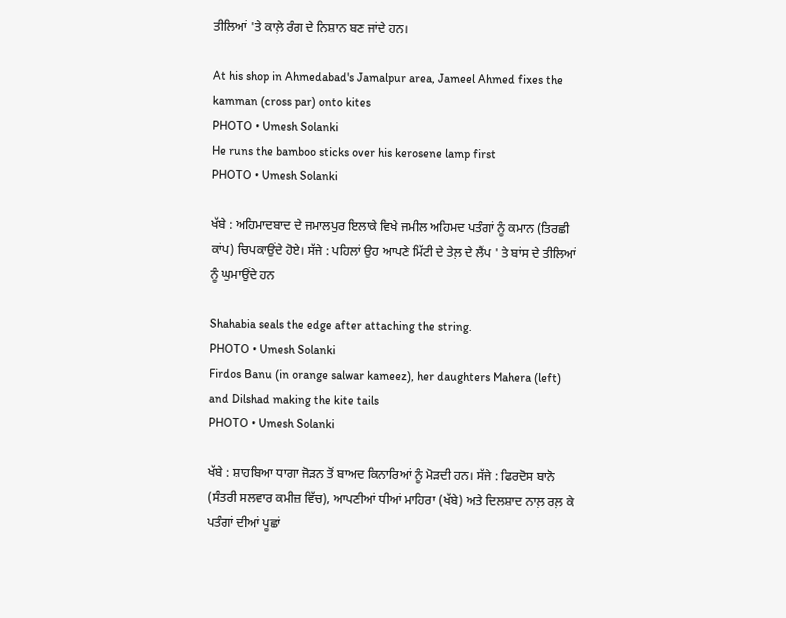ਤੀਲਿਆਂ 'ਤੇ ਕਾਲ਼ੇ ਰੰਗ ਦੇ ਨਿਸ਼ਾਨ ਬਣ ਜਾਂਦੇ ਹਨ।

At his shop in Ahmedabad's Jamalpur area, Jameel Ahmed fixes the kamman (cross par) onto kites
PHOTO • Umesh Solanki
He runs the bamboo sticks over his kerosene lamp first
PHOTO • Umesh Solanki

ਖੱਬੇ : ਅਹਿਮਾਦਬਾਦ ਦੇ ਜਮਾਲਪੁਰ ਇਲਾਕੇ ਵਿਖੇ ਜਮੀਲ ਅਹਿਮਦ ਪਤੰਗਾਂ ਨੂੰ ਕਮਾਨ (ਤਿਰਛੀ ਕਾਂਪ) ਚਿਪਕਾਉਂਦੇ ਹੋਏ। ਸੱਜੇ : ਪਹਿਲਾਂ ਉਹ ਆਪਣੇ ਮਿੱਟੀ ਦੇ ਤੇਲ਼ ਦੇ ਲੈਂਪ ' ਤੇ ਬਾਂਸ ਦੇ ਤੀਲਿਆਂ ਨੂੰ ਘੁਮਾਉਂਦੇ ਹਨ

Shahabia seals the edge after attaching the string.
PHOTO • Umesh Solanki
Firdos Banu (in orange salwar kameez), her daughters Mahera (left) and Dilshad making the kite tails
PHOTO • Umesh Solanki

ਖੱਬੇ : ਸ਼ਾਹਬਿਆ ਧਾਗਾ ਜੋੜਨ ਤੋਂ ਬਾਅਦ ਕਿਨਾਰਿਆਂ ਨੂੰ ਮੋੜਦੀ ਹਨ। ਸੱਜੇ : ਫਿਰਦੋਸ ਬਾਨੋ (ਸੰਤਰੀ ਸਲਵਾਰ ਕਮੀਜ਼ ਵਿੱਚ), ਆਪਣੀਆਂ ਧੀਆਂ ਮਾਹਿਰਾ (ਖੱਬੇ) ਅਤੇ ਦਿਲਸ਼ਾਦ ਨਾਲ਼ ਰਲ਼ ਕੇ ਪਤੰਗਾਂ ਦੀਆਂ ਪੂਛਾਂ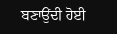ਬਣਾਉਂਦੀ ਹੋਈ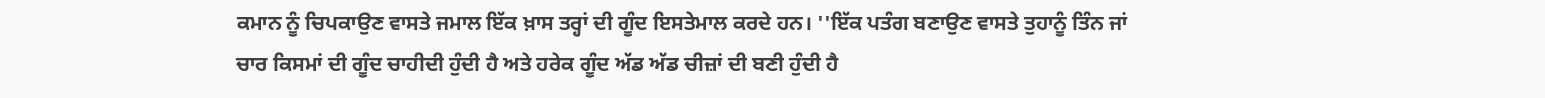ਕਮਾਨ ਨੂੰ ਚਿਪਕਾਉਣ ਵਾਸਤੇ ਜਮਾਲ ਇੱਕ ਖ਼ਾਸ ਤਰ੍ਹਾਂ ਦੀ ਗੂੰਦ ਇਸਤੇਮਾਲ ਕਰਦੇ ਹਨ। ''ਇੱਕ ਪਤੰਗ ਬਣਾਉਣ ਵਾਸਤੇ ਤੁਹਾਨੂੰ ਤਿੰਨ ਜਾਂ ਚਾਰ ਕਿਸਮਾਂ ਦੀ ਗੂੰਦ ਚਾਹੀਦੀ ਹੁੰਦੀ ਹੈ ਅਤੇ ਹਰੇਕ ਗੂੰਦ ਅੱਡ ਅੱਡ ਚੀਜ਼ਾਂ ਦੀ ਬਣੀ ਹੁੰਦੀ ਹੈ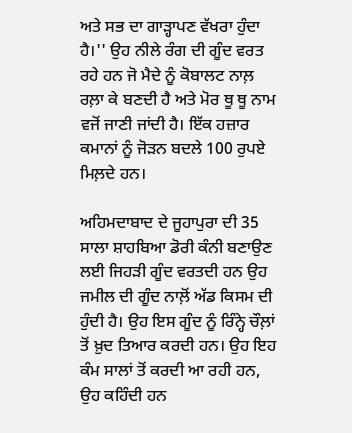ਅਤੇ ਸਭ ਦਾ ਗਾੜ੍ਹਾਪਣ ਵੱਖਰਾ ਹੁੰਦਾ ਹੈ।'' ਉਹ ਨੀਲੇ ਰੰਗ ਦੀ ਗੂੰਦ ਵਰਤ ਰਹੇ ਹਨ ਜੋ ਮੈਦੇ ਨੂੰ ਕੋਬਾਲਟ ਨਾਲ਼ ਰਲ਼ਾ ਕੇ ਬਣਦੀ ਹੈ ਅਤੇ ਮੋਰ ਥੂ ਥੂ ਨਾਮ ਵਜੋਂ ਜਾਣੀ ਜਾਂਦੀ ਹੈ। ਇੱਕ ਹਜ਼ਾਰ ਕਮਾਨਾਂ ਨੂੰ ਜੋੜਨ ਬਦਲੇ 100 ਰੁਪਏ ਮਿਲ਼ਦੇ ਹਨ।

ਅਹਿਮਦਾਬਾਦ ਦੇ ਜੂਹਾਪੁਰਾ ਦੀ 35 ਸਾਲਾ ਸ਼ਾਹਬਿਆ ਡੋਰੀ ਕੰਨੀ ਬਣਾਉਣ ਲਈ ਜਿਹੜੀ ਗੂੰਦ ਵਰਤਦੀ ਹਨ ਉਹ ਜਮੀਲ ਦੀ ਗੂੰਦ ਨਾਲ਼ੋਂ ਅੱਡ ਕਿਸਮ ਦੀ ਹੁੰਦੀ ਹੈ। ਉਹ ਇਸ ਗੂੰਦ ਨੂੰ ਰਿੰਨ੍ਹੇ ਚੌਲ਼ਾਂ ਤੋਂ ਖ਼ੁਦ ਤਿਆਰ ਕਰਦੀ ਹਨ। ਉਹ ਇਹ ਕੰਮ ਸਾਲਾਂ ਤੋਂ ਕਰਦੀ ਆ ਰਹੀ ਹਨ, ਉਹ ਕਹਿੰਦੀ ਹਨ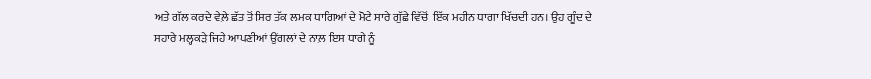ਅਤੇ ਗੱਲ ਕਰਦੇ ਵੇਲ਼ੇ ਛੱਤ ਤੋਂ ਸਿਰ ਤੱਕ ਲਮਕ ਧਾਗਿਆਂ ਦੇ ਮੋਟੇ ਸਾਰੇ ਗੁੱਛੇ ਵਿੱਚੋਂ  ਇੱਕ ਮਹੀਨ ਧਾਗਾ ਖਿੱਚਦੀ ਹਨ। ਉਹ ਗੂੰਦ ਦੇ ਸਹਾਰੇ ਮਲ੍ਹਕੜੇ ਜਿਹੇ ਆਪਣੀਆਂ ਉਂਗਲਾਂ ਦੇ ਨਾਲ਼ ਇਸ ਧਾਗੇ ਨੂੰ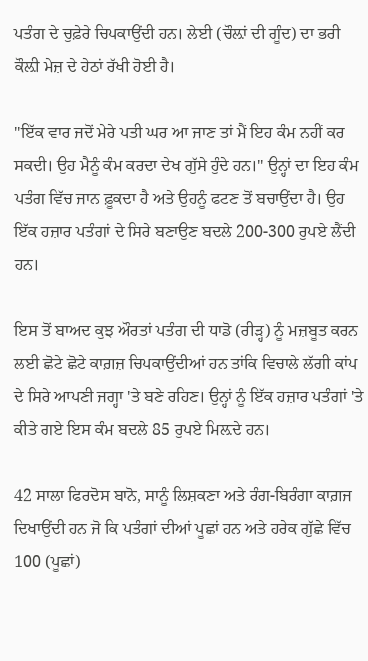ਪਤੰਗ ਦੇ ਚੁਫ਼ੇਰੇ ਚਿਪਕਾਉਂਦੀ ਹਨ। ਲੇਈ (ਚੌਲ਼ਾਂ ਦੀ ਗੂੰਦ) ਦਾ ਭਰੀ ਕੌਲ਼ੀ ਮੇਜ਼ ਦੇ ਹੇਠਾਂ ਰੱਖੀ ਹੋਈ ਹੈ।

''ਇੱਕ ਵਾਰ ਜਦੋਂ ਮੇਰੇ ਪਤੀ ਘਰ ਆ ਜਾਣ ਤਾਂ ਮੈਂ ਇਹ ਕੰਮ ਨਹੀਂ ਕਰ ਸਕਦੀ। ਉਹ ਮੈਨੂੰ ਕੰਮ ਕਰਦਾ ਦੇਖ ਗੁੱਸੇ ਹੁੰਦੇ ਹਨ।'' ਉਨ੍ਹਾਂ ਦਾ ਇਹ ਕੰਮ ਪਤੰਗ ਵਿੱਚ ਜਾਨ ਫ਼ੂਕਦਾ ਹੈ ਅਤੇ ਉਹਨੂੰ ਫਟਣ ਤੋਂ ਬਚਾਉਂਦਾ ਹੈ। ਉਹ ਇੱਕ ਹਜ਼ਾਰ ਪਤੰਗਾਂ ਦੇ ਸਿਰੇ ਬਣਾਉਣ ਬਦਲੇ 200-300 ਰੁਪਏ ਲੈਂਦੀ ਹਨ।

ਇਸ ਤੋਂ ਬਾਅਦ ਕੁਝ ਔਰਤਾਂ ਪਤੰਗ ਦੀ ਧਾਡੋ (ਰੀੜ੍ਹ) ਨੂੰ ਮਜ਼ਬੂਤ ਕਰਨ ਲਈ ਛੋਟੇ ਛੋਟੇ ਕਾਗ਼ਜ਼ ਚਿਪਕਾਉਂਦੀਆਂ ਹਨ ਤਾਂਕਿ ਵਿਚਾਲੇ ਲੱਗੀ ਕਾਂਪ ਦੇ ਸਿਰੇ ਆਪਣੀ ਜਗ੍ਹਾ 'ਤੇ ਬਣੇ ਰਹਿਣ। ਉਨ੍ਹਾਂ ਨੂੰ ਇੱਕ ਹਜ਼ਾਰ ਪਤੰਗਾਂ 'ਤੇ ਕੀਤੇ ਗਏ ਇਸ ਕੰਮ ਬਦਲੇ 85 ਰੁਪਏ ਮਿਲ਼ਦੇ ਹਨ।

42 ਸਾਲਾ ਫਿਰਦੋਸ ਬਾਨੋ, ਸਾਨੂੰ ਲਿਸ਼ਕਣਾ ਅਤੇ ਰੰਗ-ਬਿਰੰਗਾ ਕਾਗ਼ਜ ਦਿਖਾਉਂਦੀ ਹਨ ਜੋ ਕਿ ਪਤੰਗਾਂ ਦੀਆਂ ਪੂਛਾਂ ਹਨ ਅਤੇ ਹਰੇਕ ਗੁੱਛੇ ਵਿੱਚ 100 (ਪੂਛਾਂ)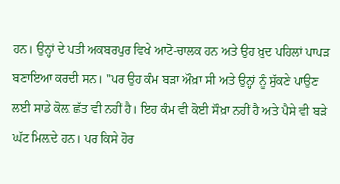ਹਨ। ਉਨ੍ਹਾਂ ਦੇ ਪਤੀ ਅਕਬਰਪੁਰ ਵਿਖੇ ਆਟੋ-ਚਾਲਕ ਹਨ ਅਤੇ ਉਹ ਖ਼ੁਦ ਪਹਿਲਾਂ ਪਾਪੜ ਬਣਾਇਆ ਕਰਦੀ ਸਨ। ''ਪਰ ਉਹ ਕੰਮ ਬੜਾ ਔਖ਼ਾ ਸੀ ਅਤੇ ਉਨ੍ਹਾਂ ਨੂੰ ਸੁੱਕਣੇ ਪਾਉਣ ਲਈ ਸਾਡੇ ਕੋਲ਼ ਛੱਤ ਵੀ ਨਹੀਂ ਹੈ। ਇਹ ਕੰਮ ਵੀ ਕੋਈ ਸੌਖ਼ਾ ਨਹੀਂ ਹੈ ਅਤੇ ਪੈਸੇ ਵੀ ਬੜੇ ਘੱਟ ਮਿਲ਼ਦੇ ਹਨ। ਪਰ ਕਿਸੇ ਹੋਰ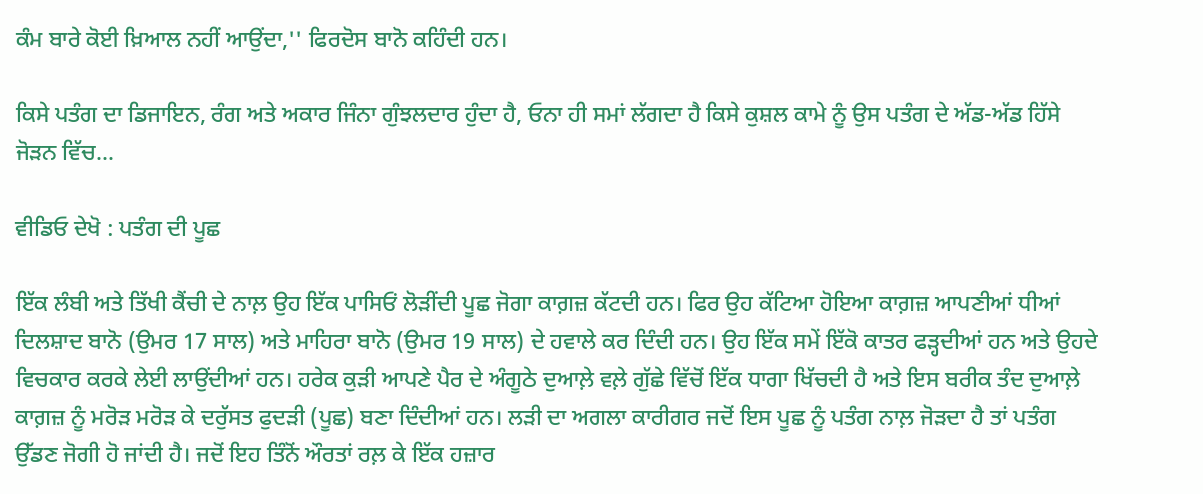ਕੰਮ ਬਾਰੇ ਕੋਈ ਖ਼ਿਆਲ ਨਹੀਂ ਆਉਂਦਾ,'' ਫਿਰਦੋਸ ਬਾਨੋ ਕਹਿੰਦੀ ਹਨ।

ਕਿਸੇ ਪਤੰਗ ਦਾ ਡਿਜਾਇਨ, ਰੰਗ ਅਤੇ ਅਕਾਰ ਜਿੰਨਾ ਗੁੰਝਲਦਾਰ ਹੁੰਦਾ ਹੈ, ਓਨਾ ਹੀ ਸਮਾਂ ਲੱਗਦਾ ਹੈ ਕਿਸੇ ਕੁਸ਼ਲ ਕਾਮੇ ਨੂੰ ਉਸ ਪਤੰਗ ਦੇ ਅੱਡ-ਅੱਡ ਹਿੱਸੇ ਜੋੜਨ ਵਿੱਚ...

ਵੀਡਿਓ ਦੇਖੋ : ਪਤੰਗ ਦੀ ਪੂਛ

ਇੱਕ ਲੰਬੀ ਅਤੇ ਤਿੱਖੀ ਕੈਂਚੀ ਦੇ ਨਾਲ਼ ਉਹ ਇੱਕ ਪਾਸਿਓਂ ਲੋੜੀਂਦੀ ਪੂਛ ਜੋਗਾ ਕਾਗ਼ਜ਼ ਕੱਟਦੀ ਹਨ। ਫਿਰ ਉਹ ਕੱਟਿਆ ਹੋਇਆ ਕਾਗ਼ਜ਼ ਆਪਣੀਆਂ ਧੀਆਂ ਦਿਲਸ਼ਾਦ ਬਾਨੋ (ਉਮਰ 17 ਸਾਲ) ਅਤੇ ਮਾਹਿਰਾ ਬਾਨੋ (ਉਮਰ 19 ਸਾਲ) ਦੇ ਹਵਾਲੇ ਕਰ ਦਿੰਦੀ ਹਨ। ਉਹ ਇੱਕ ਸਮੇਂ ਇੱਕੋ ਕਾਤਰ ਫੜ੍ਹਦੀਆਂ ਹਨ ਅਤੇ ਉਹਦੇ ਵਿਚਕਾਰ ਕਰਕੇ ਲੇਈ ਲਾਉਂਦੀਆਂ ਹਨ। ਹਰੇਕ ਕੁੜੀ ਆਪਣੇ ਪੈਰ ਦੇ ਅੰਗੂਠੇ ਦੁਆਲ਼ੇ ਵਲ਼ੇ ਗੁੱਛੇ ਵਿੱਚੋਂ ਇੱਕ ਧਾਗਾ ਖਿੱਚਦੀ ਹੈ ਅਤੇ ਇਸ ਬਰੀਕ ਤੰਦ ਦੁਆਲ਼ੇ ਕਾਗ਼ਜ਼ ਨੂੰ ਮਰੋੜ ਮਰੋੜ ਕੇ ਦਰੁੱਸਤ ਫੁਦੜੀ (ਪੂਛ) ਬਣਾ ਦਿੰਦੀਆਂ ਹਨ। ਲੜੀ ਦਾ ਅਗਲਾ ਕਾਰੀਗਰ ਜਦੋਂ ਇਸ ਪੂਛ ਨੂੰ ਪਤੰਗ ਨਾਲ਼ ਜੋੜਦਾ ਹੈ ਤਾਂ ਪਤੰਗ ਉੱਡਣ ਜੋਗੀ ਹੋ ਜਾਂਦੀ ਹੈ। ਜਦੋਂ ਇਹ ਤਿੰਨੋਂ ਔਰਤਾਂ ਰਲ਼ ਕੇ ਇੱਕ ਹਜ਼ਾਰ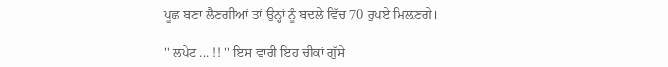ਪੂਛ ਬਣਾ ਲੈਣਗੀਆਂ ਤਾਂ ਉਨ੍ਹਾਂ ਨੂੰ ਬਦਲੇ ਵਿੱਚ 70 ਰੁਪਏ ਮਿਲ਼ਣਗੇ।

'' ਲਪੇਟ ... !! '' ਇਸ ਵਾਰੀ ਇਹ ਚੀਕਾਂ ਗੁੱਸੇ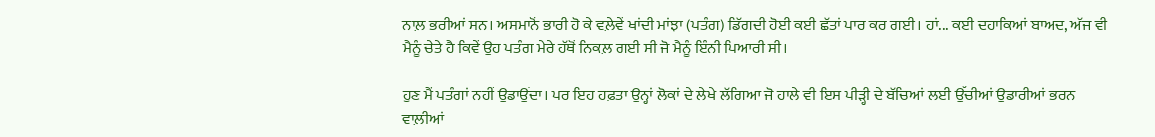ਨਾਲ਼ ਭਰੀਆਂ ਸਨ। ਅਸਮਾਨੋਂ ਭਾਰੀ ਹੋ ਕੇ ਵਲ਼ੇਵੇਂ ਖਾਂਦੀ ਮਾਂਝਾ (ਪਤੰਗ) ਡਿੱਗਦੀ ਹੋਈ ਕਈ ਛੱਤਾਂ ਪਾਰ ਕਰ ਗਈ। ਹਾਂ... ਕਈ ਦਹਾਕਿਆਂ ਬਾਅਦ, ਅੱਜ ਵੀ ਮੈਨੂੰ ਚੇਤੇ ਹੈ ਕਿਵੇਂ ਉਹ ਪਤੰਗ ਮੇਰੇ ਹੱਥੋਂ ਨਿਕਲ਼ ਗਈ ਸੀ ਜੋ ਮੈਨੂੰ ਇੰਨੀ ਪਿਆਰੀ ਸੀ।

ਹੁਣ ਮੈਂ ਪਤੰਗਾਂ ਨਹੀਂ ਉਡਾਉਂਦਾ। ਪਰ ਇਹ ਹਫ਼ਤਾ ਉਨ੍ਹਾਂ ਲੋਕਾਂ ਦੇ ਲੇਖੇ ਲੱਗਿਆ ਜੋ ਹਾਲੇ ਵੀ ਇਸ ਪੀੜ੍ਹੀ ਦੇ ਬੱਚਿਆਂ ਲਈ ਉੱਚੀਆਂ ਉਡਾਰੀਆਂ ਭਰਨ ਵਾਲ਼ੀਆਂ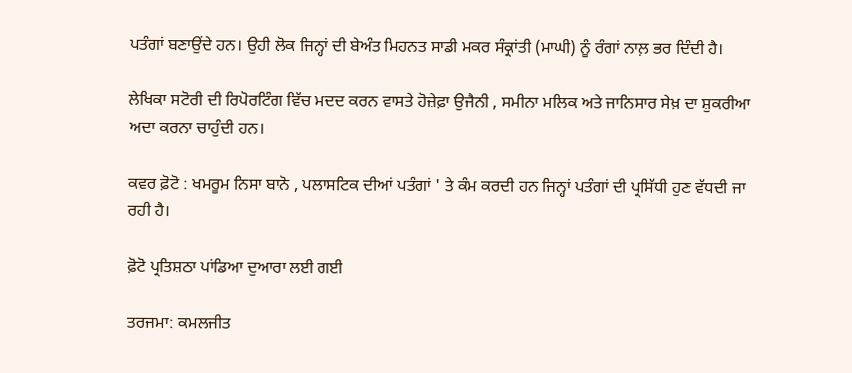ਪਤੰਗਾਂ ਬਣਾਉਂਦੇ ਹਨ। ਉਹੀ ਲੋਕ ਜਿਨ੍ਹਾਂ ਦੀ ਬੇਅੰਤ ਮਿਹਨਤ ਸਾਡੀ ਮਕਰ ਸੰਕ੍ਰਾਂਤੀ (ਮਾਘੀ) ਨੂੰ ਰੰਗਾਂ ਨਾਲ਼ ਭਰ ਦਿੰਦੀ ਹੈ।

ਲੇਖਿਕਾ ਸਟੋਰੀ ਦੀ ਰਿਪੋਰਟਿੰਗ ਵਿੱਚ ਮਦਦ ਕਰਨ ਵਾਸਤੇ ਹੋਜ਼ੇਫ਼ਾ ਉਜੈਨੀ , ਸਮੀਨਾ ਮਲਿਕ ਅਤੇ ਜਾਨਿਸਾਰ ਸੇਖ਼ ਦਾ ਸ਼ੁਕਰੀਆ ਅਦਾ ਕਰਨਾ ਚਾਹੁੰਦੀ ਹਨ।

ਕਵਰ ਫ਼ੋਟੋ : ਖਮਰੂਮ ਨਿਸਾ ਬਾਨੋ , ਪਲਾਸਟਿਕ ਦੀਆਂ ਪਤੰਗਾਂ ' ਤੇ ਕੰਮ ਕਰਦੀ ਹਨ ਜਿਨ੍ਹਾਂ ਪਤੰਗਾਂ ਦੀ ਪ੍ਰਸਿੱਧੀ ਹੁਣ ਵੱਧਦੀ ਜਾ ਰਹੀ ਹੈ।

ਫ਼ੋਟੋ ਪ੍ਰਤਿਸ਼ਠਾ ਪਾਂਡਿਆ ਦੁਆਰਾ ਲਈ ਗਈ

ਤਰਜਮਾ: ਕਮਲਜੀਤ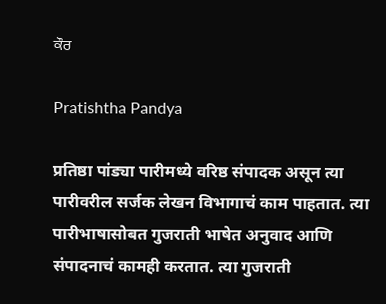ਕੌਰ

Pratishtha Pandya

प्रतिष्ठा पांड्या पारीमध्ये वरिष्ठ संपादक असून त्या पारीवरील सर्जक लेखन विभागाचं काम पाहतात. त्या पारीभाषासोबत गुजराती भाषेत अनुवाद आणि संपादनाचं कामही करतात. त्या गुजराती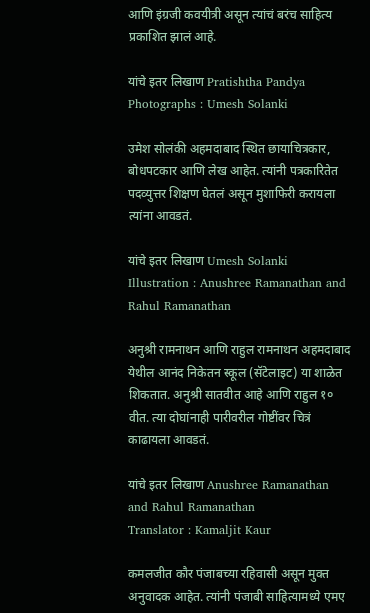आणि इंग्रजी कवयीत्री असून त्यांचं बरंच साहित्य प्रकाशित झालं आहे.

यांचे इतर लिखाण Pratishtha Pandya
Photographs : Umesh Solanki

उमेश सोलंकी अहमदाबाद स्थित छायाचित्रकार, बोधपटकार आणि लेख आहेत. त्यांनी पत्रकारितेत पदव्युत्तर शिक्षण घेतलं असून मुशाफिरी करायला त्यांना आवडतं.

यांचे इतर लिखाण Umesh Solanki
Illustration : Anushree Ramanathan and Rahul Ramanathan

अनुश्री रामनाथन आणि राहुल रामनाथन अहमदाबाद येथील आनंद निकेतन स्कूल (सॅटेलाइट) या शाळेत शिकतात. अनुश्री सातवीत आहे आणि राहुल १० वीत. त्या दोघांनाही पारीवरील गोष्टींवर चित्रं काढायला आवडतं.

यांचे इतर लिखाण Anushree Ramanathan and Rahul Ramanathan
Translator : Kamaljit Kaur

कमलजीत कौर पंजाबच्या रहिवासी असून मुक्त अनुवादक आहेत. त्यांनी पंजाबी साहित्यामध्ये एमए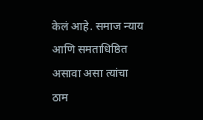केलं आहे. समाज न्याय आणि समताधिष्ठित असावा असा त्यांचा ठाम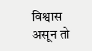विश्वास असून तो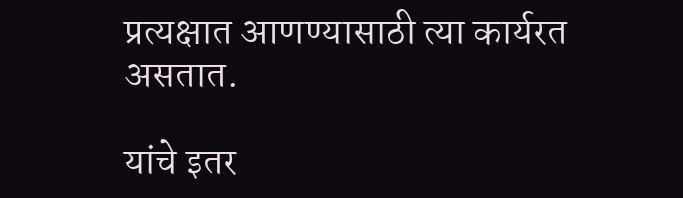प्रत्यक्षात आणण्यासाठी त्या कार्यरत असतात.

यांचे इतर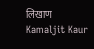लिखाण Kamaljit Kaur